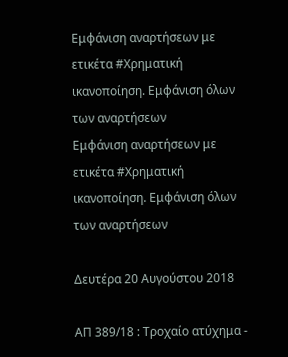Εμφάνιση αναρτήσεων με ετικέτα #Χρηματική ικανοποίηση. Εμφάνιση όλων των αναρτήσεων
Εμφάνιση αναρτήσεων με ετικέτα #Χρηματική ικανοποίηση. Εμφάνιση όλων των αναρτήσεων

Δευτέρα 20 Αυγούστου 2018

ΑΠ 389/18 : Τροχαίο ατύχημα -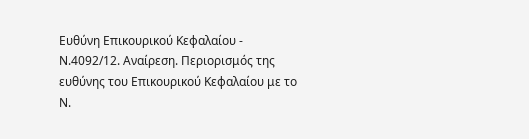Ευθύνη Επικουρικού Κεφαλαίου - Ν.4092/12. Αναίρεση. Περιορισμός της ευθύνης του Επικουρικού Κεφαλαίου με το Ν.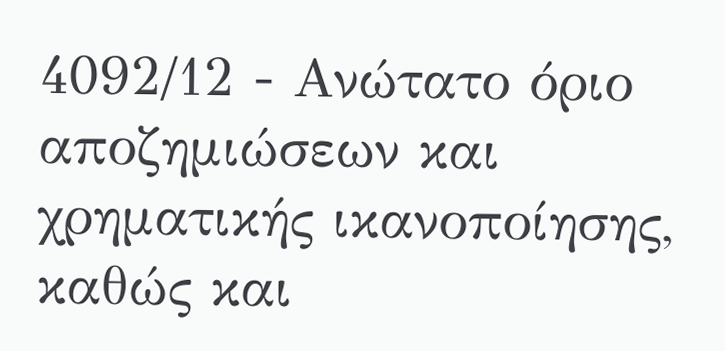4092/12 - Ανώτατο όριο αποζημιώσεων και χρηματικής ικανοποίησης, καθώς και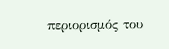περιορισμός του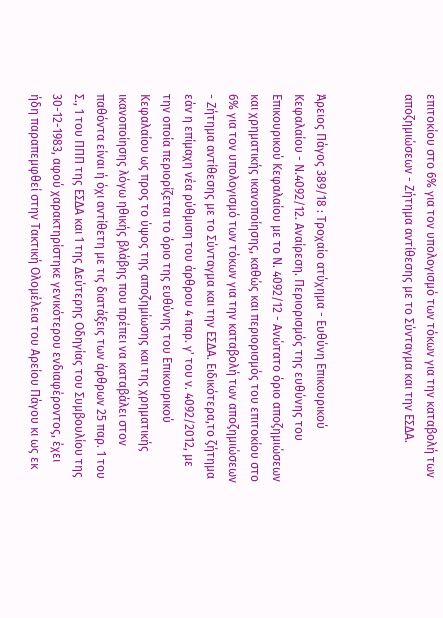επιτοκίου στο 6% για τον υπολογισμό των τόκων για την καταβολή των αποζημιώσεων - Ζήτημα αντίθεσης με το Σύνταγμα και την ΕΣΔΑ.



Άρειος Πάγος 389/18 : Τροχαίο ατύχημα - Ευθύνη Επικουρικού Κεφαλαίου - Ν.4092/12. Αναίρεση. Περιορισμός της ευθύνης του Επικουρικού Κεφαλαίου με το Ν. 4092/12 - Ανώτατο όριο αποζημιώσεων και χρηματικής ικανοποίησης, καθώς και περιορισμός του επιτοκίου στο 6% για τον υπολογισμό των τόκων για την καταβολή των αποζημιώσεων - Ζήτημα αντίθεσης με το Σύνταγμα και την ΕΣΔΑ. Ειδικότερα,το ζήτημα εάν η επίμαχη νέα ρύθμιση του άρθρου 4 παρ. γ' του ν. 4092/2012, με την οποία περιορίζεται το όριο της ευθύνης του Επικουρικού Κεφαλαίου ως προς το ύψος της αποζημίωσης και της χρηματικής ικανοποίησης λόγω ηθικής βλάβης που πρέπει να καταβάλει στον παθόντα είναι ή όχι αντίθετη με τις διατάξεις των άρθρων 25 παρ. 1 του Σ., 1 του ΠΠΠ της ΕΣΔΑ και 1 της Δεύτερης Οδηγίας του Συμβουλίου της 30-12-1983, αφού χαρακτηρίστηκε γενικότερου ενδιαφέροντος, έχει ήδη παραπεμφθεί στην Τακτική Ολομέλεια του Αρείου Πάγου κι ως εκ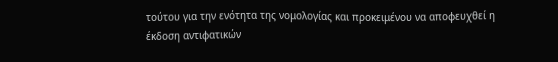τούτου για την ενότητα της νομολογίας και προκειμένου να αποφευχθεί η έκδοση αντιφατικών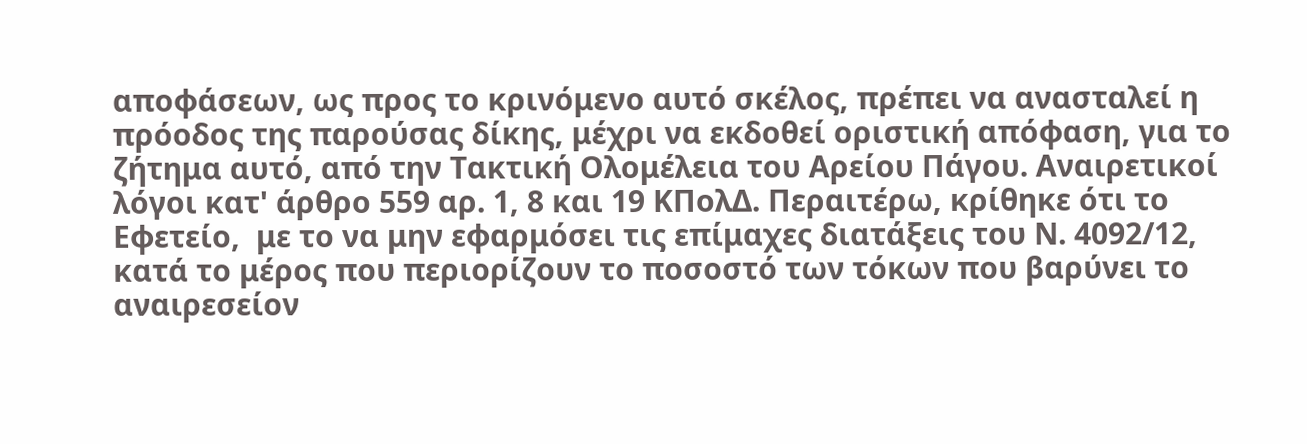αποφάσεων, ως προς το κρινόμενο αυτό σκέλος, πρέπει να ανασταλεί η πρόοδος της παρούσας δίκης, μέχρι να εκδοθεί οριστική απόφαση, για το ζήτημα αυτό, από την Τακτική Ολομέλεια του Αρείου Πάγου. Αναιρετικοί λόγοι κατ' άρθρο 559 αρ. 1, 8 και 19 ΚΠολΔ. Περαιτέρω, κρίθηκε ότι το Εφετείο,  με το να μην εφαρμόσει τις επίμαχες διατάξεις του Ν. 4092/12, κατά το μέρος που περιορίζουν το ποσοστό των τόκων που βαρύνει το αναιρεσείον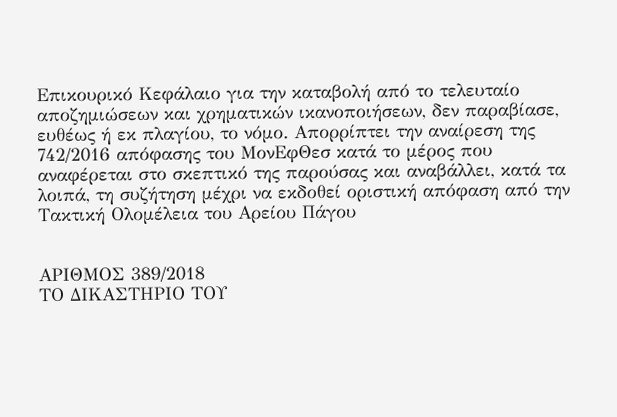Επικουρικό Κεφάλαιο για την καταβολή από το τελευταίο αποζημιώσεων και χρηματικών ικανοποιήσεων, δεν παραβίασε, ευθέως ή εκ πλαγίου, το νόμο. Απορρίπτει την αναίρεση της 742/2016 απόφασης του ΜονΕφΘεσ κατά το μέρος που αναφέρεται στο σκεπτικό της παρούσας και αναβάλλει, κατά τα λοιπά, τη συζήτηση μέχρι να εκδοθεί οριστική απόφαση από την Τακτική Ολομέλεια του Αρείου Πάγου


ΑΡΙΘΜΟΣ 389/2018
ΤΟ ΔΙΚΑΣΤΗΡΙΟ ΤΟΥ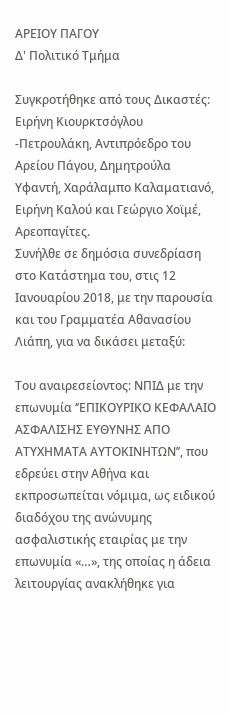ΑΡΕΙΟΥ ΠΑΓΟΥ
Δ' Πολιτικό Τμήμα

Συγκροτήθηκε από τους Δικαστές: Ειρήνη Κιουρκτσόγλου -Πετρουλάκη, Αντιπρόεδρο του Αρείου Πάγου, Δημητρούλα Υφαντή, Χαράλαμπο Καλαματιανό, Ειρήνη Καλού και Γεώργιο Χοϊμέ, Αρεοπαγίτες.
Συνήλθε σε δημόσια συνεδρίαση στο Κατάστημα του, στις 12 Ιανουαρίου 2018, με την παρουσία και του Γραμματέα Αθανασίου Λιάπη, για να δικάσει μεταξύ:

Του αναιρεσείοντος: ΝΠΙΔ με την επωνυμία ‘’ΕΠΙΚΟΥΡΙΚΟ ΚΕΦΑΛΑΙΟ ΑΣΦΑΛΙΣΗΣ ΕΥΘΥΝΗΣ ΑΠΟ ΑΤΥΧΗΜΑΤΑ ΑΥΤΟΚΙΝΗΤΩΝ’’, που εδρεύει στην Αθήνα και εκπροσωπείται νόμιμα, ως ειδικού διαδόχου της ανώνυμης ασφαλιστικής εταιρίας με την επωνυμία «…», της οποίας η άδεια λειτουργίας ανακλήθηκε για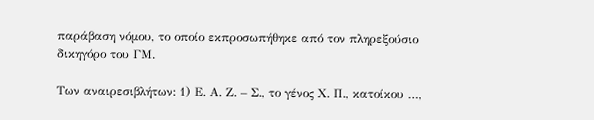παράβαση νόμου, το οποίο εκπροσωπήθηκε από τον πληρεξούσιο δικηγόρο του ΓΜ.

Των αναιρεσιβλήτων: 1) Ε. Α. Ζ. – Σ., το γένος Χ. Π., κατοίκου …,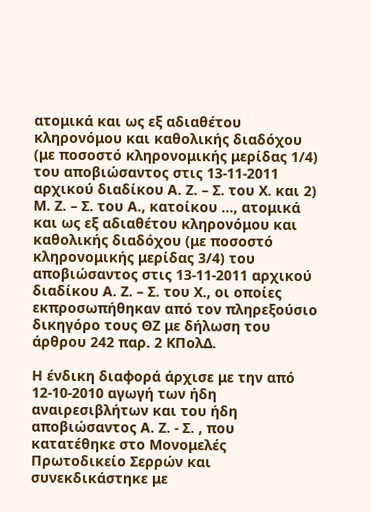ατομικά και ως εξ αδιαθέτου κληρονόμου και καθολικής διαδόχου (με ποσοστό κληρονομικής μερίδας 1/4) του αποβιώσαντος στις 13-11-2011 αρχικού διαδίκου Α. Ζ. – Σ. του Χ. και 2) Μ. Ζ. – Σ. του Α., κατοίκου …, ατομικά και ως εξ αδιαθέτου κληρονόμου και καθολικής διαδόχου (με ποσοστό κληρονομικής μερίδας 3/4) του αποβιώσαντος στις 13-11-2011 αρχικού διαδίκου Α. Ζ. – Σ. του Χ., οι οποίες εκπροσωπήθηκαν από τον πληρεξούσιο δικηγόρο τους ΘΖ με δήλωση του άρθρου 242 παρ. 2 ΚΠολΔ.

Η ένδικη διαφορά άρχισε με την από 12-10-2010 αγωγή των ήδη αναιρεσιβλήτων και του ήδη αποβιώσαντος Α. Ζ. - Σ. , που κατατέθηκε στο Μονομελές Πρωτοδικείο Σερρών και συνεκδικάστηκε με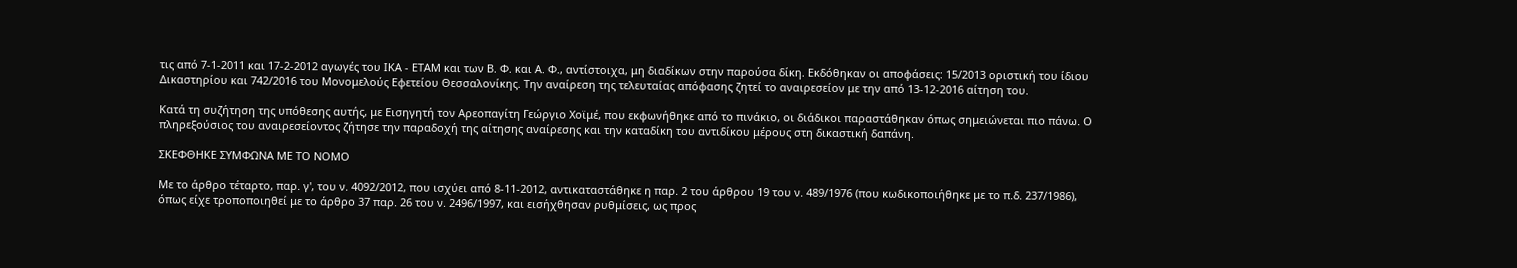τις από 7-1-2011 και 17-2-2012 αγωγές του ΙΚΑ - ΕΤΑΜ και των Β. Φ. και Α. Φ., αντίστοιχα, μη διαδίκων στην παρούσα δίκη. Εκδόθηκαν οι αποφάσεις: 15/2013 οριστική του ίδιου Δικαστηρίου και 742/2016 του Μονομελούς Εφετείου Θεσσαλονίκης. Την αναίρεση της τελευταίας απόφασης ζητεί το αναιρεσείον με την από 13-12-2016 αίτηση του.

Κατά τη συζήτηση της υπόθεσης αυτής, με Εισηγητή τον Αρεοπαγίτη Γεώργιο Χοϊμέ, που εκφωνήθηκε από το πινάκιο, οι διάδικοι παραστάθηκαν όπως σημειώνεται πιο πάνω. Ο πληρεξούσιος του αναιρεσείοντος ζήτησε την παραδοχή της αίτησης αναίρεσης και την καταδίκη του αντιδίκου μέρους στη δικαστική δαπάνη.

ΣΚΕΦΘΗΚΕ ΣΥΜΦΩΝΑ ΜΕ ΤΟ ΝΟΜΟ

Με το άρθρο τέταρτο, παρ. γ', του ν. 4092/2012, που ισχύει από 8-11-2012, αντικαταστάθηκε η παρ. 2 του άρθρου 19 του ν. 489/1976 (που κωδικοποιήθηκε με το π.δ. 237/1986), όπως είχε τροποποιηθεί με το άρθρο 37 παρ. 26 του ν. 2496/1997, και εισήχθησαν ρυθμίσεις, ως προς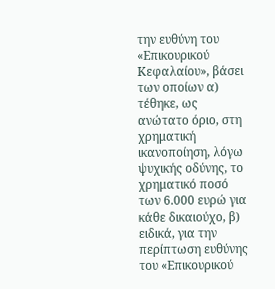την ευθύνη του «Επικουρικού Κεφαλαίου», βάσει των οποίων α) τέθηκε, ως ανώτατο όριο, στη χρηματική ικανοποίηση, λόγω ψυχικής οδύνης, το χρηματικό ποσό των 6.000 ευρώ για κάθε δικαιούχο, β) ειδικά, για την περίπτωση ευθύνης του «Επικουρικού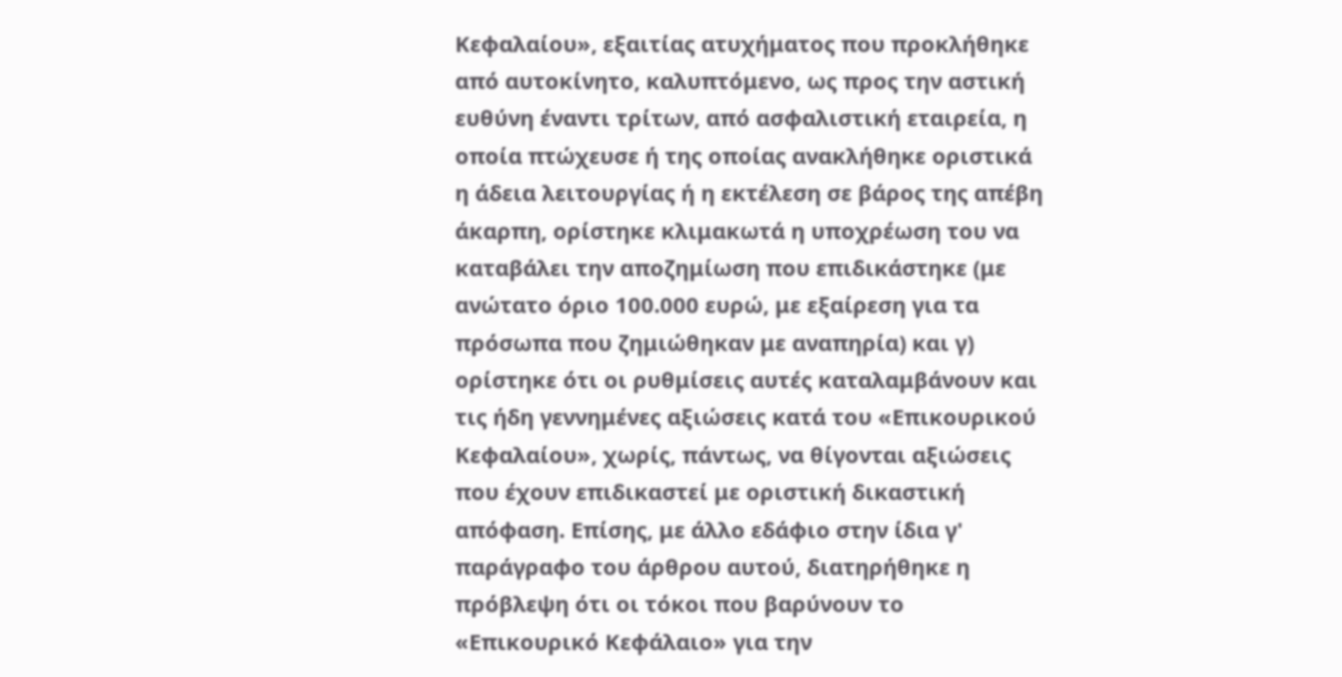Κεφαλαίου», εξαιτίας ατυχήματος που προκλήθηκε από αυτοκίνητο, καλυπτόμενο, ως προς την αστική ευθύνη έναντι τρίτων, από ασφαλιστική εταιρεία, η οποία πτώχευσε ή της οποίας ανακλήθηκε οριστικά η άδεια λειτουργίας ή η εκτέλεση σε βάρος της απέβη άκαρπη, ορίστηκε κλιμακωτά η υποχρέωση του να καταβάλει την αποζημίωση που επιδικάστηκε (με ανώτατο όριο 100.000 ευρώ, με εξαίρεση για τα πρόσωπα που ζημιώθηκαν με αναπηρία) και γ) ορίστηκε ότι οι ρυθμίσεις αυτές καταλαμβάνουν και τις ήδη γεννημένες αξιώσεις κατά του «Επικουρικού Κεφαλαίου», χωρίς, πάντως, να θίγονται αξιώσεις που έχουν επιδικαστεί με οριστική δικαστική απόφαση. Επίσης, με άλλο εδάφιο στην ίδια γ' παράγραφο του άρθρου αυτού, διατηρήθηκε η πρόβλεψη ότι οι τόκοι που βαρύνουν το «Επικουρικό Κεφάλαιο» για την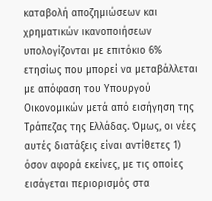καταβολή αποζημιώσεων και χρηματικών ικανοποιήσεων υπολογίζονται με επιτόκιο 6% ετησίως που μπορεί να μεταβάλλεται με απόφαση του Υπουργού Οικονομικών μετά από εισήγηση της Τράπεζας της Ελλάδας. Όμως, οι νέες αυτές διατάξεις είναι αντίθετες 1) όσον αφορά εκείνες, με τις οποίες εισάγεται περιορισμός στα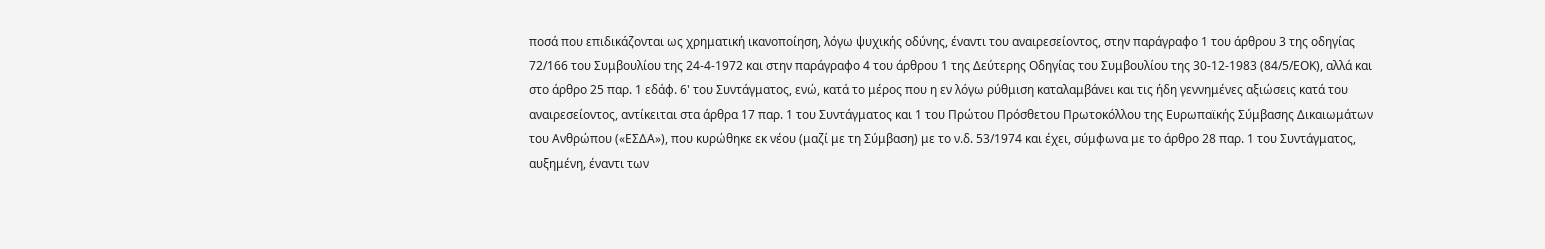ποσά που επιδικάζονται ως χρηματική ικανοποίηση, λόγω ψυχικής οδύνης, έναντι του αναιρεσείοντος, στην παράγραφο 1 του άρθρου 3 της οδηγίας 72/166 του Συμβουλίου της 24-4-1972 και στην παράγραφο 4 του άρθρου 1 της Δεύτερης Οδηγίας του Συμβουλίου της 30-12-1983 (84/5/ΕΟΚ), αλλά και στο άρθρο 25 παρ. 1 εδάφ. 6' του Συντάγματος, ενώ, κατά το μέρος που η εν λόγω ρύθμιση καταλαμβάνει και τις ήδη γεννημένες αξιώσεις κατά του αναιρεσείοντος, αντίκειται στα άρθρα 17 παρ. 1 του Συντάγματος και 1 του Πρώτου Πρόσθετου Πρωτοκόλλου της Ευρωπαϊκής Σύμβασης Δικαιωμάτων του Ανθρώπου («ΕΣΔΑ»), που κυρώθηκε εκ νέου (μαζί με τη Σύμβαση) με το ν.δ. 53/1974 και έχει, σύμφωνα με το άρθρο 28 παρ. 1 του Συντάγματος, αυξημένη, έναντι των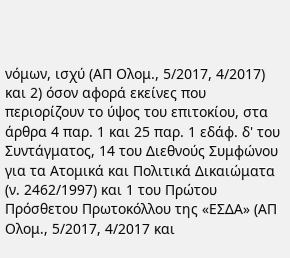νόμων, ισχύ (ΑΠ Ολομ., 5/2017, 4/2017) και 2) όσον αφορά εκείνες που περιορίζουν το ύψος του επιτοκίου, στα άρθρα 4 παρ. 1 και 25 παρ. 1 εδάφ. δ' του Συντάγματος, 14 του Διεθνούς Συμφώνου για τα Ατομικά και Πολιτικά Δικαιώματα (ν. 2462/1997) και 1 του Πρώτου Πρόσθετου Πρωτοκόλλου της «ΕΣΔΑ» (ΑΠ Ολομ., 5/2017, 4/2017 και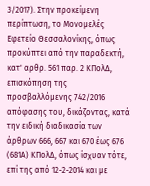3/2017). Στην προκείμενη περίπτωση, το Μονομελές Εφετείο Θεσσαλονίκης, όπως προκύπτει από την παραδεκτή, κατ' αρθρ. 561 παρ. 2 ΚΠολΔ, επισκόπηση της προσβαλλόμενης 742/2016 απόφασης του, δικάζοντας, κατά την ειδική διαδικασία των άρθρων 666, 667 και 670 έως 676 (681Α) ΚΠολΔ, όπως ίσχυαν τότε, επί της από 12-2-2014 και με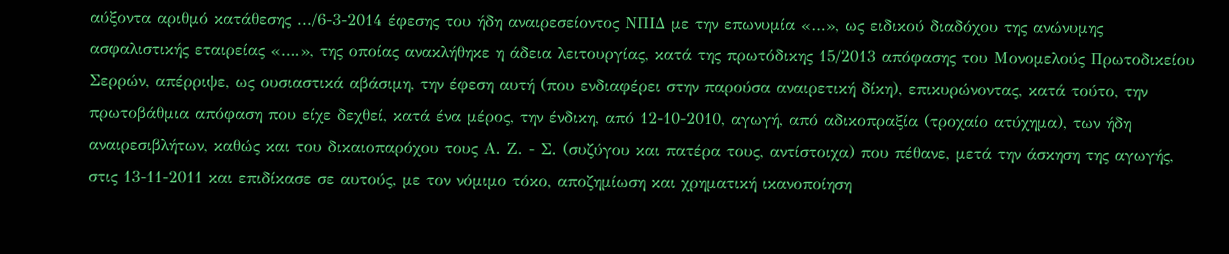αύξοντα αριθμό κατάθεσης .../6-3-2014 έφεσης του ήδη αναιρεσείοντος ΝΠΙΔ με την επωνυμία «…», ως ειδικού διαδόχου της ανώνυμης ασφαλιστικής εταιρείας «….», της οποίας ανακλήθηκε η άδεια λειτουργίας, κατά της πρωτόδικης 15/2013 απόφασης του Μονομελούς Πρωτοδικείου Σερρών, απέρριψε, ως ουσιαστικά αβάσιμη, την έφεση αυτή (που ενδιαφέρει στην παρούσα αναιρετική δίκη), επικυρώνοντας, κατά τούτο, την πρωτοβάθμια απόφαση που είχε δεχθεί, κατά ένα μέρος, την ένδικη, από 12-10-2010, αγωγή, από αδικοπραξία (τροχαίο ατύχημα), των ήδη αναιρεσιβλήτων, καθώς και του δικαιοπαρόχου τους Α. Ζ. - Σ. (συζύγου και πατέρα τους, αντίστοιχα) που πέθανε, μετά την άσκηση της αγωγής, στις 13-11-2011 και επιδίκασε σε αυτούς, με τον νόμιμο τόκο, αποζημίωση και χρηματική ικανοποίηση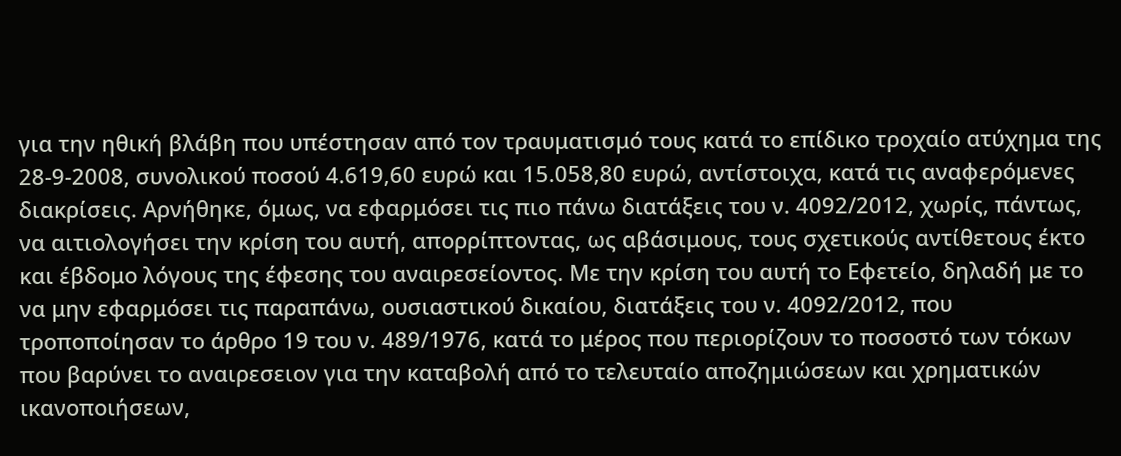για την ηθική βλάβη που υπέστησαν από τον τραυματισμό τους κατά το επίδικο τροχαίο ατύχημα της 28-9-2008, συνολικού ποσού 4.619,60 ευρώ και 15.058,80 ευρώ, αντίστοιχα, κατά τις αναφερόμενες διακρίσεις. Αρνήθηκε, όμως, να εφαρμόσει τις πιο πάνω διατάξεις του ν. 4092/2012, χωρίς, πάντως, να αιτιολογήσει την κρίση του αυτή, απορρίπτοντας, ως αβάσιμους, τους σχετικούς αντίθετους έκτο και έβδομο λόγους της έφεσης του αναιρεσείοντος. Με την κρίση του αυτή το Εφετείο, δηλαδή με το να μην εφαρμόσει τις παραπάνω, ουσιαστικού δικαίου, διατάξεις του ν. 4092/2012, που τροποποίησαν το άρθρο 19 του ν. 489/1976, κατά το μέρος που περιορίζουν το ποσοστό των τόκων που βαρύνει το αναιρεσειον για την καταβολή από το τελευταίο αποζημιώσεων και χρηματικών ικανοποιήσεων,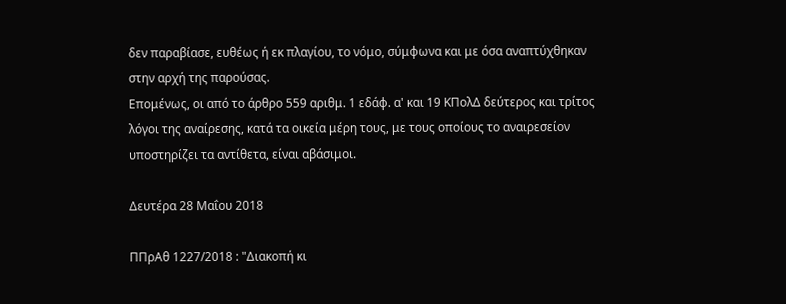δεν παραβίασε, ευθέως ή εκ πλαγίου, το νόμο, σύμφωνα και με όσα αναπτύχθηκαν στην αρχή της παρούσας.
Επομένως, οι από το άρθρο 559 αριθμ. 1 εδάφ. α' και 19 ΚΠολΔ δεύτερος και τρίτος λόγοι της αναίρεσης, κατά τα οικεία μέρη τους, με τους οποίους το αναιρεσείον υποστηρίζει τα αντίθετα, είναι αβάσιμοι.

Δευτέρα 28 Μαΐου 2018

ΠΠρΑθ 1227/2018 : "Διακοπή κι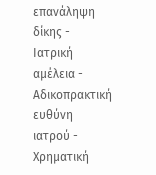επανάληψη δίκης - Ιατρική αμέλεια - Αδικοπρακτική ευθύνη ιατρού - Χρηματική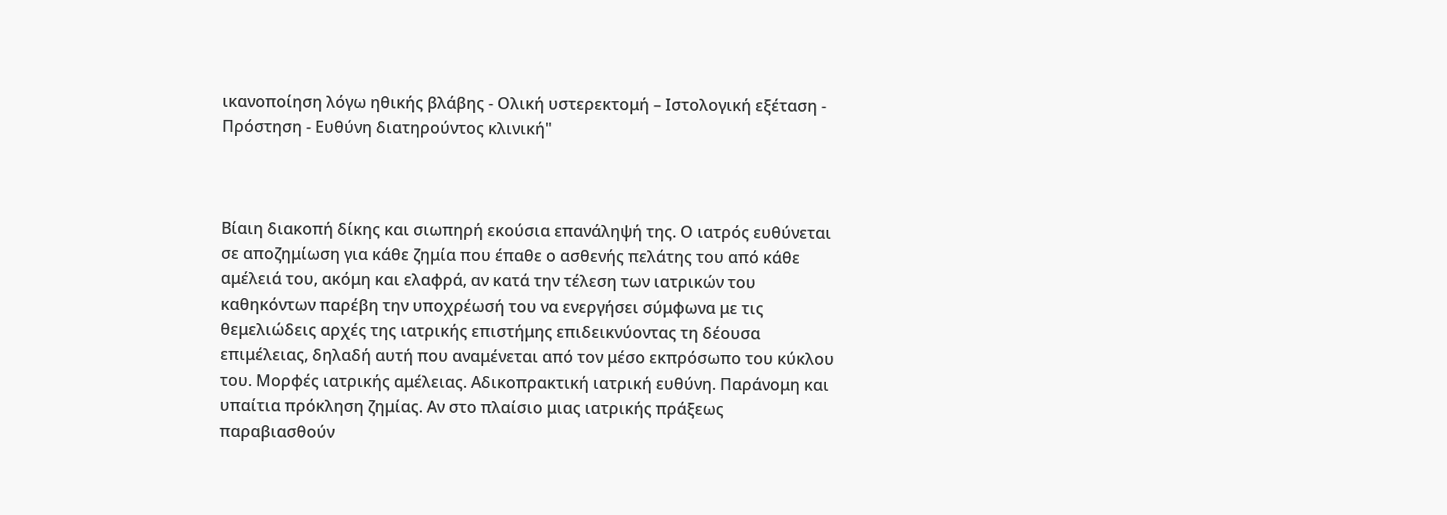ικανοποίηση λόγω ηθικής βλάβης - Ολική υστερεκτομή – Ιστολογική εξέταση - Πρόστηση - Ευθύνη διατηρούντος κλινική"



Βίαιη διακοπή δίκης και σιωπηρή εκούσια επανάληψή της. Ο ιατρός ευθύνεται σε αποζημίωση για κάθε ζημία που έπαθε ο ασθενής πελάτης του από κάθε αμέλειά του, ακόμη και ελαφρά, αν κατά την τέλεση των ιατρικών του καθηκόντων παρέβη την υποχρέωσή του να ενεργήσει σύμφωνα με τις θεμελιώδεις αρχές της ιατρικής επιστήμης επιδεικνύοντας τη δέουσα επιμέλειας, δηλαδή αυτή που αναμένεται από τον μέσο εκπρόσωπο του κύκλου του. Μορφές ιατρικής αμέλειας. Αδικοπρακτική ιατρική ευθύνη. Παράνομη και υπαίτια πρόκληση ζημίας. Αν στο πλαίσιο μιας ιατρικής πράξεως παραβιασθούν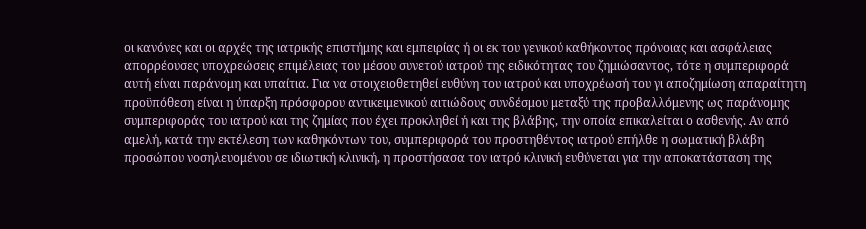οι κανόνες και οι αρχές της ιατρικής επιστήμης και εμπειρίας ή οι εκ του γενικού καθήκοντος πρόνοιας και ασφάλειας απορρέουσες υποχρεώσεις επιμέλειας του μέσου συνετού ιατρού της ειδικότητας του ζημιώσαντος, τότε η συμπεριφορά αυτή είναι παράνομη και υπαίτια. Για να στοιχειοθετηθεί ευθύνη του ιατρού και υποχρέωσή του γι αποζημίωση απαραίτητη προϋπόθεση είναι η ύπαρξη πρόσφορου αντικειμενικού αιτιώδους συνδέσμου μεταξύ της προβαλλόμενης ως παράνομης συμπεριφοράς του ιατρού και της ζημίας που έχει προκληθεί ή και της βλάβης, την οποία επικαλείται ο ασθενής. Αν από αμελή, κατά την εκτέλεση των καθηκόντων του, συμπεριφορά του προστηθέντος ιατρού επήλθε η σωματική βλάβη προσώπου νοσηλευομένου σε ιδιωτική κλινική, η προστήσασα τον ιατρό κλινική ευθύνεται για την αποκατάσταση της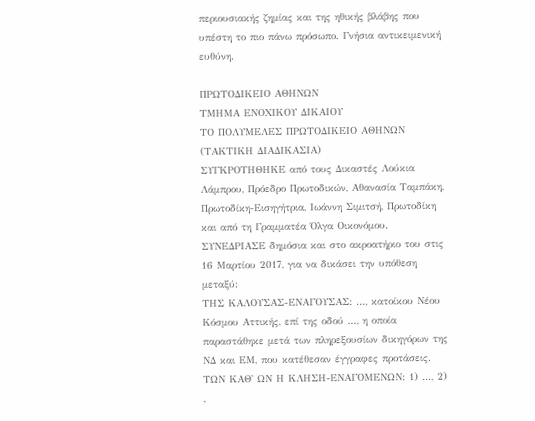περιουσιακής ζημίας και της ηθικής βλάβης που υπέστη το πιο πάνω πρόσωπο. Γνήσια αντικειμενική ευθύνη.

ΠΡΩΤΟΔΙΚΕΙΟ ΑΘΗΝΩΝ
ΤΜΗΜΑ ΕΝΟΧΙΚΟΥ ΔΙΚΑΙΟΥ
ΤΟ ΠΟΛΥΜΕΛΕΣ ΠΡΩΤΟΔΙΚΕΙΟ ΑΘΗΝΩΝ
(ΤΑΚΤΙΚΗ ΔΙΑΔΙΚΑΣΙΑ)
ΣΥΓΚΡΟΤΗΘΗΚΕ από τους Δικαστές Λούκια Λάμπρου, Πρόεδρο Πρωτοδικών, Αθανασία Ταμπάκη, Πρωτοδίκη-Εισηγήτρια, Ιωάννη Σιμιτσή, Πρωτοδίκη και από τη Γραμματέα Όλγα Οικονόμου.
ΣΥΝΕΔΡΙΑΣΕ δημόσια και στο ακροατήριο του στις 16 Μαρτίου 2017, για να δικάσει την υπόθεση μεταξύ:
ΤΗΣ ΚΑΛΟΥΣΑΣ-ΕΝΑΓΟΥΣΑΣ: ..., κατοίκου Νέου Κόσμου Αττικής, επί της οδού ..., η οποία παραστάθηκε μετά των πληρεξουσίων δικηγόρων της ΝΔ και ΕΜ, που κατέθεσαν έγγραφες προτάσεις.
ΤΩΝ ΚΑΘ' ΩΝ Η ΚΛΗΣΗ-ΕΝΑΓΟΜΕΝΩΝ: 1) ..., 2) ,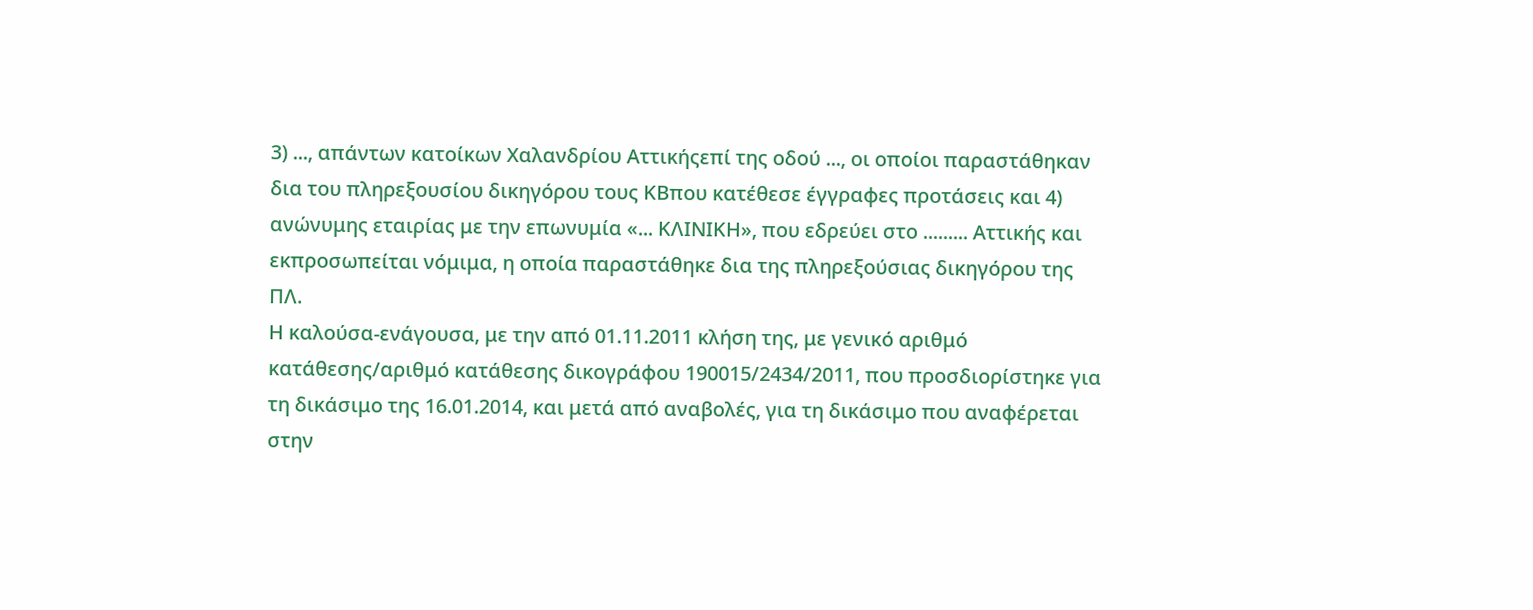3) ..., απάντων κατοίκων Χαλανδρίου Αττικήςεπί της οδού ..., οι οποίοι παραστάθηκαν δια του πληρεξουσίου δικηγόρου τους ΚΒπου κατέθεσε έγγραφες προτάσεις και 4) ανώνυμης εταιρίας με την επωνυμία «... ΚΛΙΝΙΚΗ», που εδρεύει στο ......... Αττικής και εκπροσωπείται νόμιμα, η οποία παραστάθηκε δια της πληρεξούσιας δικηγόρου της ΠΛ.
Η καλούσα-ενάγουσα, με την από 01.11.2011 κλήση της, με γενικό αριθμό κατάθεσης/αριθμό κατάθεσης δικογράφου 190015/2434/2011, που προσδιορίστηκε για τη δικάσιμο της 16.01.2014, και μετά από αναβολές, για τη δικάσιμο που αναφέρεται στην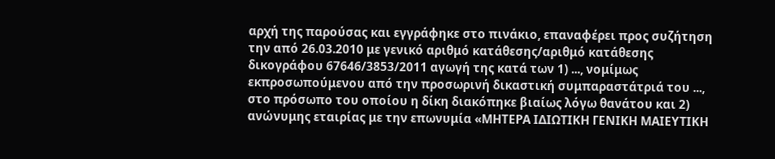αρχή της παρούσας και εγγράφηκε στο πινάκιο, επαναφέρει προς συζήτηση την από 26.03.2010 με γενικό αριθμό κατάθεσης/αριθμό κατάθεσης δικογράφου 67646/3853/2011 αγωγή της κατά των 1) ..., νομίμως εκπροσωπούμενου από την προσωρινή δικαστική συμπαραστάτριά του ..., στο πρόσωπο του οποίου η δίκη διακόπηκε βιαίως λόγω θανάτου και 2) ανώνυμης εταιρίας με την επωνυμία «ΜΗΤΕΡΑ ΙΔΙΩΤΙΚΗ ΓΕΝΙΚΗ ΜΑΙΕΥΤΙΚΗ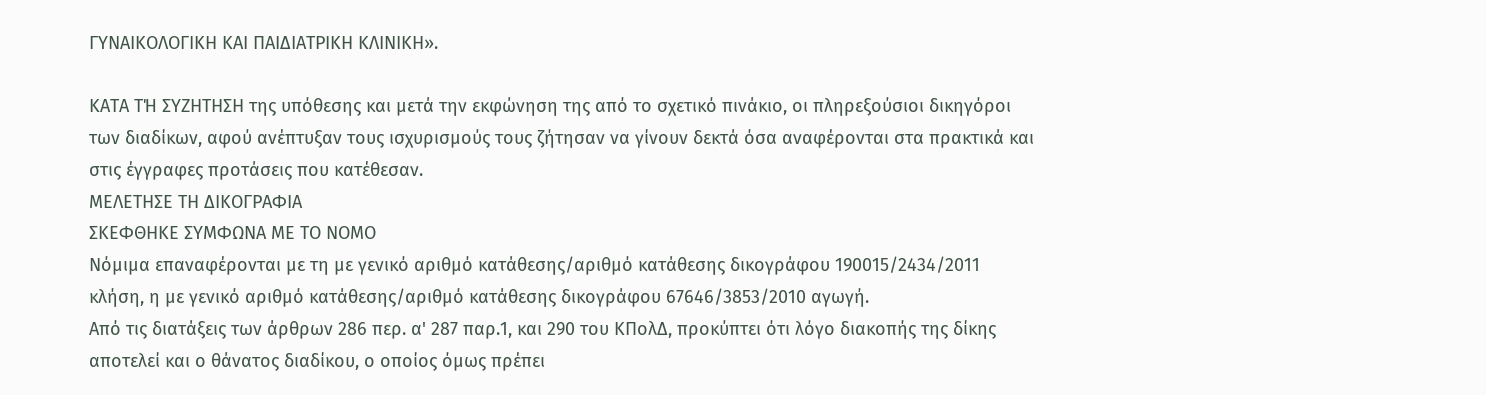ΓΥΝΑΙΚΟΛΟΓΙΚΗ ΚΑΙ ΠΑΙΔΙΑΤΡΙΚΗ ΚΛΙΝΙΚΗ».

ΚΑΤΑ ΤΉ ΣΥΖΗΤΗΣΗ της υπόθεσης και μετά την εκφώνηση της από το σχετικό πινάκιο, οι πληρεξούσιοι δικηγόροι των διαδίκων, αφού ανέπτυξαν τους ισχυρισμούς τους ζήτησαν να γίνουν δεκτά όσα αναφέρονται στα πρακτικά και στις έγγραφες προτάσεις που κατέθεσαν.
ΜΕΛΕΤΗΣΕ ΤΗ ΔΙΚΟΓΡΑΦΙΑ
ΣΚΕΦΘΗΚΕ ΣΥΜΦΩΝΑ ΜΕ ΤΟ ΝΟΜΟ
Νόμιμα επαναφέρονται με τη με γενικό αριθμό κατάθεσης/αριθμό κατάθεσης δικογράφου 190015/2434/2011 κλήση, η με γενικό αριθμό κατάθεσης/αριθμό κατάθεσης δικογράφου 67646/3853/2010 αγωγή.
Από τις διατάξεις των άρθρων 286 περ. α' 287 παρ.1, και 290 του ΚΠολΔ, προκύπτει ότι λόγο διακοπής της δίκης αποτελεί και ο θάνατος διαδίκου, ο οποίος όμως πρέπει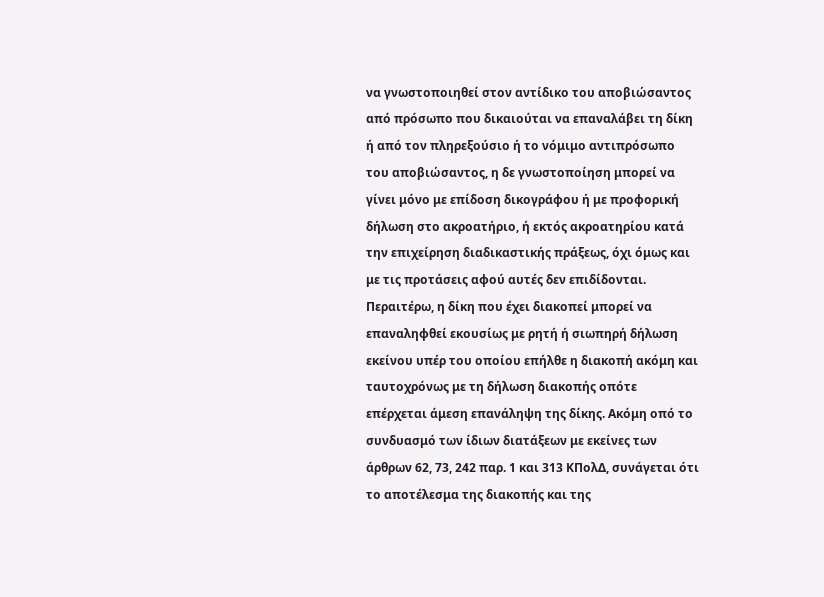να γνωστοποιηθεί στον αντίδικο του αποβιώσαντος από πρόσωπο που δικαιούται να επαναλάβει τη δίκη ή από τον πληρεξούσιο ή το νόμιμο αντιπρόσωπο του αποβιώσαντος, η δε γνωστοποίηση μπορεί να γίνει μόνο με επίδοση δικογράφου ή με προφορική δήλωση στο ακροατήριο, ή εκτός ακροατηρίου κατά την επιχείρηση διαδικαστικής πράξεως, όχι όμως και με τις προτάσεις αφού αυτές δεν επιδίδονται. Περαιτέρω, η δίκη που έχει διακοπεί μπορεί να επαναληφθεί εκουσίως με ρητή ή σιωπηρή δήλωση εκείνου υπέρ του οποίου επήλθε η διακοπή ακόμη και ταυτοχρόνως με τη δήλωση διακοπής οπότε επέρχεται άμεση επανάληψη της δίκης. Ακόμη οπό το συνδυασμό των ίδιων διατάξεων με εκείνες των άρθρων 62, 73, 242 παρ. 1 και 313 ΚΠολΔ, συνάγεται ότι το αποτέλεσμα της διακοπής και της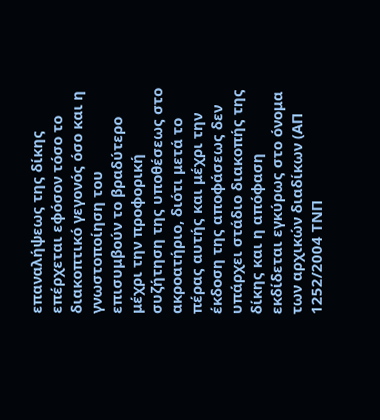επαναλήψεως της δίκης επέρχεται εφόσον τόσο το διακοπτικό γεγονός όσο και η γνωστοποίηση του επισυμβούν το βραδύτερο μέχρι την προφορική συζήτηση της υποθέσεως στο ακροατήριο, διότι μετά το πέρας αυτής και μέχρι την έκδοση της αποφάσεως δεν υπάρχει στάδιο διακοπής της δίκης και η απόφαση εκδίδεται εγκύρως στο όνομα των αρχικών διαδίκων (ΑΠ 1252/2004 ΤΝΠ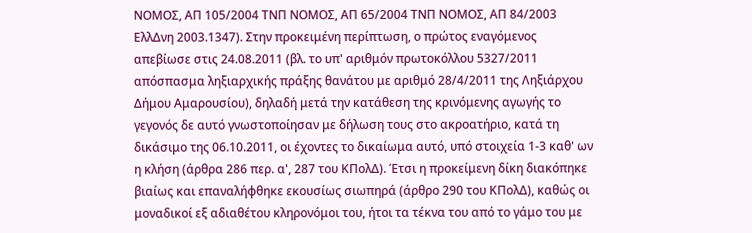ΝΟΜΟΣ, ΑΠ 105/2004 ΤΝΠ ΝΟΜΟΣ, ΑΠ 65/2004 ΤΝΠ ΝΟΜΟΣ, ΑΠ 84/2003 ΕλλΔνη 2003.1347). Στην προκειμένη περίπτωση, ο πρώτος εναγόμενος απεβίωσε στις 24.08.2011 (βλ. το υπ' αριθμόν πρωτοκόλλου 5327/2011 απόσπασμα ληξιαρχικής πράξης θανάτου με αριθμό 28/4/2011 της Ληξιάρχου Δήμου Αμαρουσίου), δηλαδή μετά την κατάθεση της κρινόμενης αγωγής το γεγονός δε αυτό γνωστοποίησαν με δήλωση τους στο ακροατήριο, κατά τη δικάσιμο της 06.10.2011, οι έχοντες το δικαίωμα αυτό, υπό στοιχεία 1-3 καθ' ων η κλήση (άρθρα 286 περ. α', 287 του ΚΠολΔ). Έτσι η προκείμενη δίκη διακόπηκε βιαίως και επαναλήφθηκε εκουσίως σιωπηρά (άρθρο 290 του ΚΠολΔ), καθώς οι μοναδικοί εξ αδιαθέτου κληρονόμοι του, ήτοι τα τέκνα του από το γάμο του με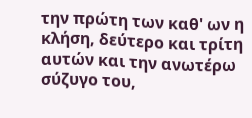την πρώτη των καθ' ων η κλήση, δεύτερο και τρίτη αυτών και την ανωτέρω σύζυγο του,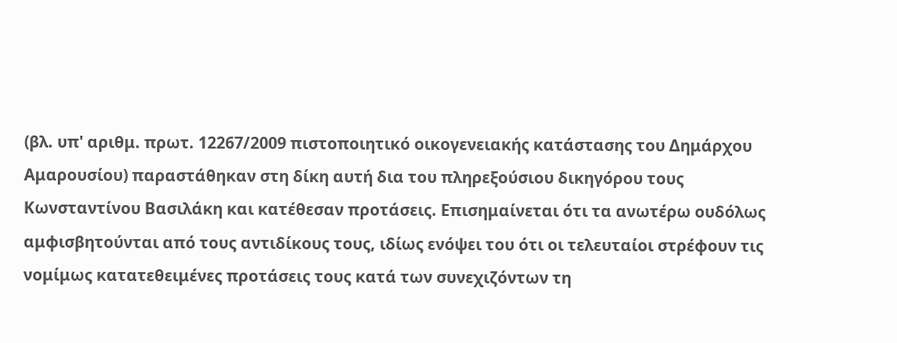(βλ. υπ' αριθμ. πρωτ. 12267/2009 πιστοποιητικό οικογενειακής κατάστασης του Δημάρχου Αμαρουσίου) παραστάθηκαν στη δίκη αυτή δια του πληρεξούσιου δικηγόρου τους Κωνσταντίνου Βασιλάκη και κατέθεσαν προτάσεις. Επισημαίνεται ότι τα ανωτέρω ουδόλως αμφισβητούνται από τους αντιδίκους τους, ιδίως ενόψει του ότι οι τελευταίοι στρέφουν τις νομίμως κατατεθειμένες προτάσεις τους κατά των συνεχιζόντων τη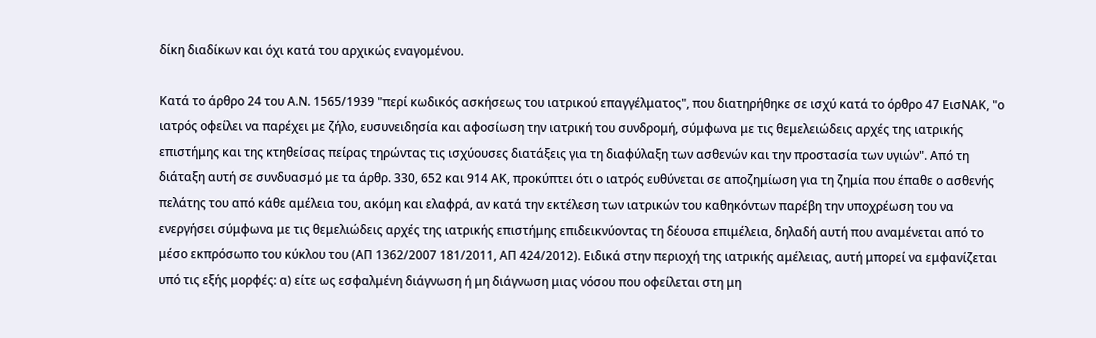δίκη διαδίκων και όχι κατά του αρχικώς εναγομένου.

Κατά το άρθρο 24 του Α.Ν. 1565/1939 "περί κωδικός ασκήσεως του ιατρικού επαγγέλματος", που διατηρήθηκε σε ισχύ κατά το όρθρο 47 ΕισΝΑΚ, "ο ιατρός οφείλει να παρέχει με ζήλο, ευσυνειδησία και αφοσίωση την ιατρική του συνδρομή, σύμφωνα με τις θεμελειώδεις αρχές της ιατρικής επιστήμης και της κτηθείσας πείρας τηρώντας τις ισχύουσες διατάξεις για τη διαφύλαξη των ασθενών και την προστασία των υγιών". Από τη διάταξη αυτή σε συνδυασμό με τα άρθρ. 330, 652 και 914 ΑΚ, προκύπτει ότι ο ιατρός ευθύνεται σε αποζημίωση για τη ζημία που έπαθε ο ασθενής πελάτης του από κάθε αμέλεια του, ακόμη και ελαφρά, αν κατά την εκτέλεση των ιατρικών του καθηκόντων παρέβη την υποχρέωση του να ενεργήσει σύμφωνα με τις θεμελιώδεις αρχές της ιατρικής επιστήμης επιδεικνύοντας τη δέουσα επιμέλεια, δηλαδή αυτή που αναμένεται από το μέσο εκπρόσωπο του κύκλου του (ΑΠ 1362/2007 181/2011, ΑΠ 424/2012). Ειδικά στην περιοχή της ιατρικής αμέλειας, αυτή μπορεί να εμφανίζεται υπό τις εξής μορφές: α) είτε ως εσφαλμένη διάγνωση ή μη διάγνωση μιας νόσου που οφείλεται στη μη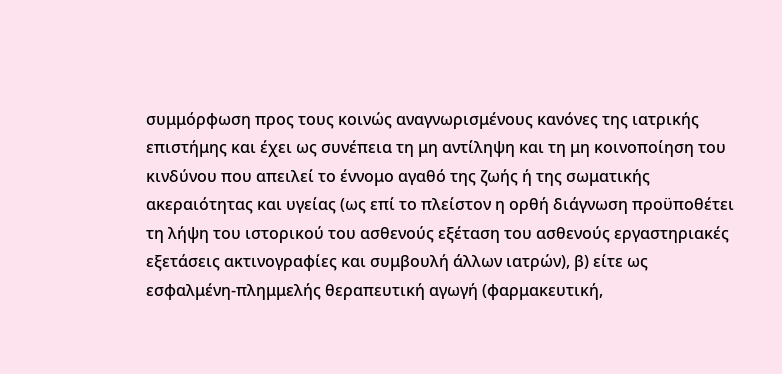συμμόρφωση προς τους κοινώς αναγνωρισμένους κανόνες της ιατρικής επιστήμης και έχει ως συνέπεια τη μη αντίληψη και τη μη κοινοποίηση του κινδύνου που απειλεί το έννομο αγαθό της ζωής ή της σωματικής ακεραιότητας και υγείας (ως επί το πλείστον η ορθή διάγνωση προϋποθέτει τη λήψη του ιστορικού του ασθενούς εξέταση του ασθενούς εργαστηριακές εξετάσεις ακτινογραφίες και συμβουλή άλλων ιατρών), β) είτε ως εσφαλμένη-πλημμελής θεραπευτική αγωγή (φαρμακευτική,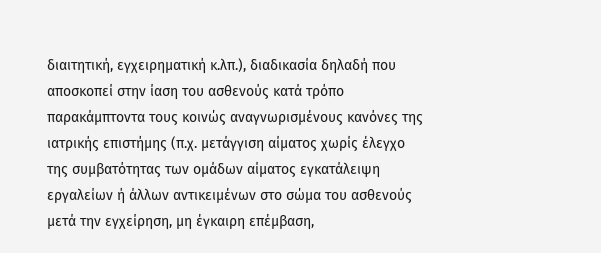διαιτητική, εγχειρηματική κ.λπ.), διαδικασία δηλαδή που αποσκοπεί στην ίαση του ασθενούς κατά τρόπο παρακάμπτοντα τους κοινώς αναγνωρισμένους κανόνες της ιατρικής επιστήμης (π.χ. μετάγγιση αίματος χωρίς έλεγχο της συμβατότητας των ομάδων αίματος εγκατάλειψη εργαλείων ή άλλων αντικειμένων στο σώμα του ασθενούς μετά την εγχείρηση, μη έγκαιρη επέμβαση,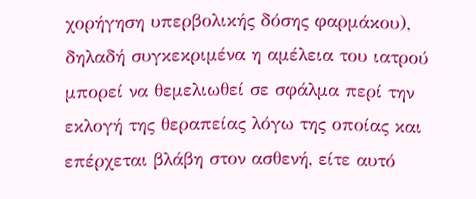χορήγηση υπερβολικής δόσης φαρμάκου), δηλαδή συγκεκριμένα η αμέλεια του ιατρού μπορεί να θεμελιωθεί σε σφάλμα περί την εκλογή της θεραπείας λόγω της οποίας και επέρχεται βλάβη στον ασθενή, είτε αυτό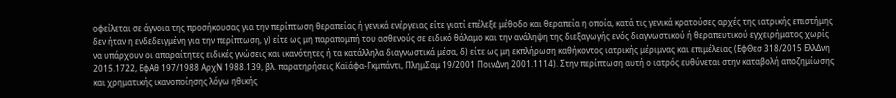οφείλεται σε άγνοια της προσήκουσας για την περίπτωση θεραπείας ή γενικά ενέργειας είτε γιατί επέλεξε μέθοδο και θεραπεία η οποία, κατά τις γενικά κρατούσες αρχές της ιατρικής επιστήμης δεν ήταν η ενδεδειγμένη για την περίπτωση, γ) είτε ως μη παραπομπή του ασθενούς σε ειδικό θάλαμο και την ανάληψη της διεξαγωγής ενός διαγνωστικού ή θεραπευτικού εγχειρήματος χωρίς να υπάρχουν οι απαραίτητες ειδικές γνώσεις και ικανότητες ή τα κατάλληλα διαγνωστικά μέσα, δ) είτε ως μη εκπλήρωση καθήκοντος ιατρικής μέριμνας και επιμέλειας (ΕφΘεσ 318/2015 ΕλλΔνη 2015.1722, ΕφΑθ 197/1988 ΑρχΝ 1988.139, βλ. παρατηρήσεις Καϊάφα-Γκμπάντι, ΠλημΣαμ 19/2001 ΠοινΔνη 2001.1114). Στην περίπτωση αυτή ο ιατρός ευθύνεται στην καταβολή αποζημίωσης και χρηματικής ικανοποίησης λόγω ηθικής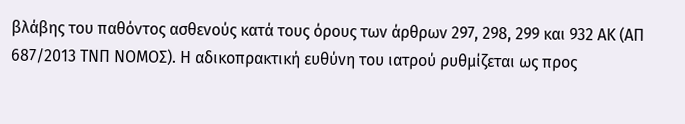βλάβης του παθόντος ασθενούς κατά τους όρους των άρθρων 297, 298, 299 και 932 ΑΚ (ΑΠ 687/2013 ΤΝΠ ΝΟΜΟΣ). Η αδικοπρακτική ευθύνη του ιατρού ρυθμίζεται ως προς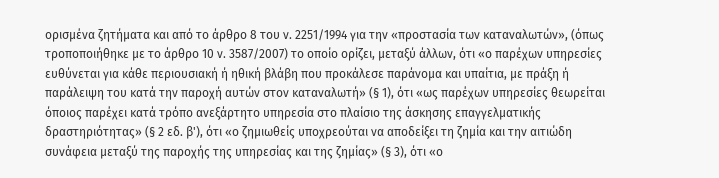ορισμένα ζητήματα και από το άρθρο 8 του ν. 2251/1994 για την «προστασία των καταναλωτών», (όπως τροποποιήθηκε με το άρθρο 10 ν. 3587/2007) το οποίο ορίζει, μεταξύ άλλων, ότι «ο παρέχων υπηρεσίες ευθύνεται για κάθε περιουσιακή ή ηθική βλάβη που προκάλεσε παράνομα και υπαίτια, με πράξη ή παράλειψη του κατά την παροχή αυτών στον καταναλωτή» (§ 1), ότι «ως παρέχων υπηρεσίες θεωρείται όποιος παρέχει κατά τρόπο ανεξάρτητο υπηρεσία στο πλαίσιο της άσκησης επαγγελματικής δραστηριότητας» (§ 2 εδ. β'), ότι «ο ζημιωθείς υποχρεούται να αποδείξει τη ζημία και την αιτιώδη συνάφεια μεταξύ της παροχής της υπηρεσίας και της ζημίας» (§ 3), ότι «ο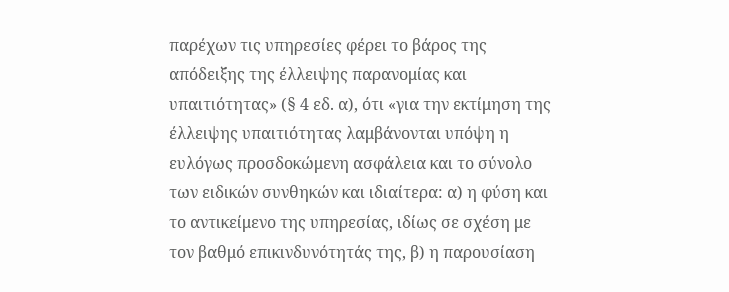παρέχων τις υπηρεσίες φέρει το βάρος της απόδειξης της έλλειψης παρανομίας και υπαιτιότητας» (§ 4 εδ. α), ότι «για την εκτίμηση της έλλειψης υπαιτιότητας λαμβάνονται υπόψη η ευλόγως προσδοκώμενη ασφάλεια και το σύνολο των ειδικών συνθηκών και ιδιαίτερα: α) η φύση και το αντικείμενο της υπηρεσίας, ιδίως σε σχέση με τον βαθμό επικινδυνότητάς της, β) η παρουσίαση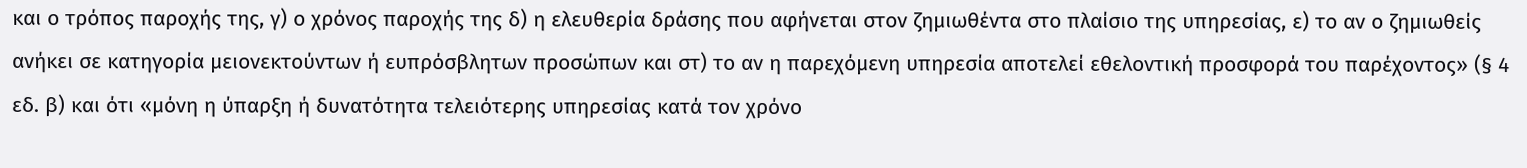και ο τρόπος παροχής της, γ) ο χρόνος παροχής της δ) η ελευθερία δράσης που αφήνεται στον ζημιωθέντα στο πλαίσιο της υπηρεσίας, ε) το αν ο ζημιωθείς ανήκει σε κατηγορία μειονεκτούντων ή ευπρόσβλητων προσώπων και στ) το αν η παρεχόμενη υπηρεσία αποτελεί εθελοντική προσφορά του παρέχοντος» (§ 4 εδ. β) και ότι «μόνη η ύπαρξη ή δυνατότητα τελειότερης υπηρεσίας κατά τον χρόνο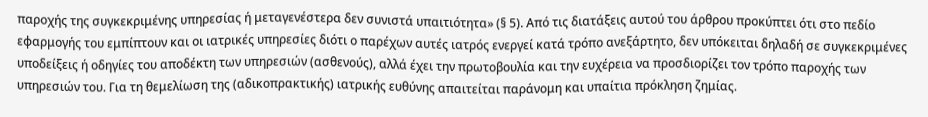παροχής της συγκεκριμένης υπηρεσίας ή μεταγενέστερα δεν συνιστά υπαιτιότητα» (§ 5). Από τις διατάξεις αυτού του άρθρου προκύπτει ότι στο πεδίο εφαρμογής του εμπίπτουν και οι ιατρικές υπηρεσίες διότι ο παρέχων αυτές ιατρός ενεργεί κατά τρόπο ανεξάρτητο, δεν υπόκειται δηλαδή σε συγκεκριμένες υποδείξεις ή οδηγίες του αποδέκτη των υπηρεσιών (ασθενούς), αλλά έχει την πρωτοβουλία και την ευχέρεια να προσδιορίζει τον τρόπο παροχής των υπηρεσιών του. Για τη θεμελίωση της (αδικοπρακτικής) ιατρικής ευθύνης απαιτείται παράνομη και υπαίτια πρόκληση ζημίας.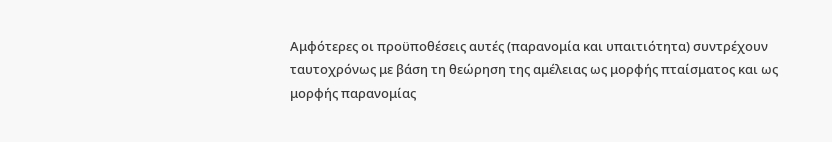Αμφότερες οι προϋποθέσεις αυτές (παρανομία και υπαιτιότητα) συντρέχουν ταυτοχρόνως με βάση τη θεώρηση της αμέλειας ως μορφής πταίσματος και ως μορφής παρανομίας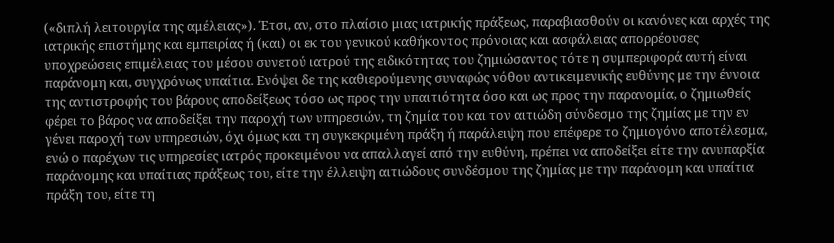(«διπλή λειτουργία της αμέλειας»). Έτσι, αν, στο πλαίσιο μιας ιατρικής πράξεως, παραβιασθούν οι κανόνες και αρχές της ιατρικής επιστήμης και εμπειρίας ή (και) οι εκ του γενικού καθήκοντος πρόνοιας και ασφάλειας απορρέουσες υποχρεώσεις επιμέλειας του μέσου συνετού ιατρού της ειδικότητας του ζημιώσαντος τότε η συμπεριφορά αυτή είναι παράνομη και, συγχρόνως υπαίτια. Ενόψει δε της καθιερούμενης συναφώς νόθου αντικειμενικής ευθύνης με την έννοια της αντιστροφής του βάρους αποδείξεως τόσο ως προς την υπαιτιότητα όσο και ως προς την παρανομία, ο ζημιωθείς φέρει το βάρος να αποδείξει την παροχή των υπηρεσιών, τη ζημία του και τον αιτιώδη σύνδεσμο της ζημίας με την εν γένει παροχή των υπηρεσιών, όχι όμως και τη συγκεκριμένη πράξη ή παράλειψη που επέφερε το ζημιογόνο αποτέλεσμα, ενώ ο παρέχων τις υπηρεσίες ιατρός προκειμένου να απαλλαγεί από την ευθύνη, πρέπει να αποδείξει είτε την ανυπαρξία παράνομης και υπαίτιας πράξεως του, είτε την έλλειψη αιτιώδους συνδέσμου της ζημίας με την παράνομη και υπαίτια πράξη του, είτε τη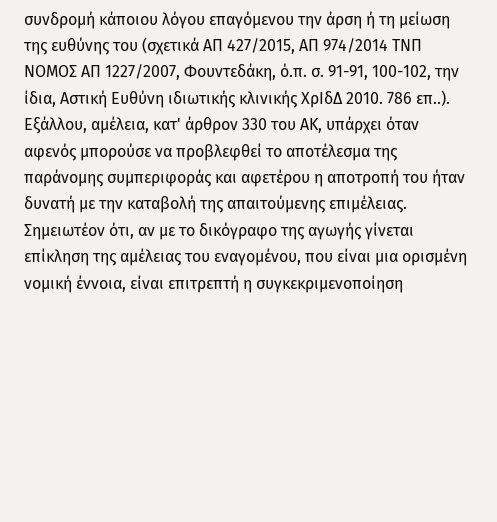συνδρομή κάποιου λόγου επαγόμενου την άρση ή τη μείωση της ευθύνης του (σχετικά ΑΠ 427/2015, ΑΠ 974/2014 ΤΝΠ ΝΟΜΟΣ ΑΠ 1227/2007, Φουντεδάκη, ό.π. σ. 91-91, 100-102, την ίδια, Αστική Ευθύνη ιδιωτικής κλινικής ΧρΙδΔ 2010. 786 επ..).
Εξάλλου, αμέλεια, κατ' άρθρον 330 του ΑΚ, υπάρχει όταν αφενός μπορούσε να προβλεφθεί το αποτέλεσμα της παράνομης συμπεριφοράς και αφετέρου η αποτροπή του ήταν δυνατή με την καταβολή της απαιτούμενης επιμέλειας. Σημειωτέον ότι, αν με το δικόγραφο της αγωγής γίνεται επίκληση της αμέλειας του εναγομένου, που είναι μια ορισμένη νομική έννοια, είναι επιτρεπτή η συγκεκριμενοποίηση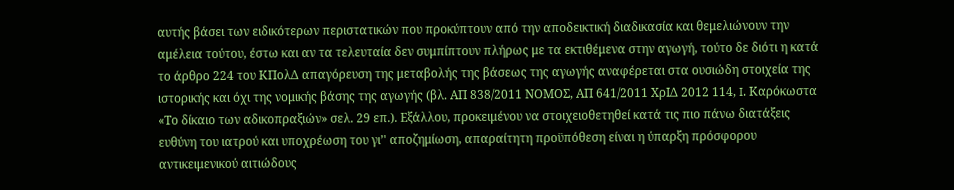αυτής βάσει των ειδικότερων περιστατικών που προκύπτουν από την αποδεικτική διαδικασία και θεμελιώνουν την αμέλεια τούτου, έστω και αν τα τελευταία δεν συμπίπτουν πλήρως με τα εκτιθέμενα στην αγωγή, τούτο δε διότι η κατά το άρθρο 224 του ΚΠολΔ απαγόρευση της μεταβολής της βάσεως της αγωγής αναφέρεται στα ουσιώδη στοιχεία της ιστορικής και όχι της νομικής βάσης της αγωγής (βλ. ΑΠ 838/2011 ΝΟΜΟΣ, ΑΠ 641/2011 ΧρΙΔ 2012 114, I. Καρόκωστα «Το δίκαιο των αδικοπραξιών» σελ. 29 επ.). Εξάλλου, προκειμένου να στοιχειοθετηθεί κατά τις πιο πάνω διατάξεις ευθύνη του ιατρού και υποχρέωση του γι’' αποζημίωση, απαραίτητη προϋπόθεση είναι η ύπαρξη πρόσφορου αντικειμενικού αιτιώδους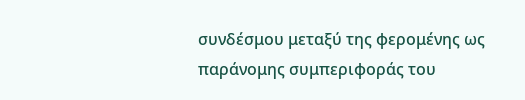συνδέσμου μεταξύ της φερομένης ως παράνομης συμπεριφοράς του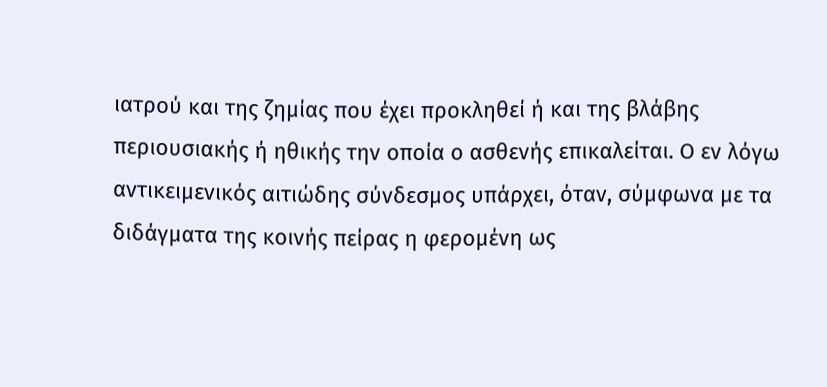ιατρού και της ζημίας που έχει προκληθεί ή και της βλάβης περιουσιακής ή ηθικής την οποία ο ασθενής επικαλείται. Ο εν λόγω αντικειμενικός αιτιώδης σύνδεσμος υπάρχει, όταν, σύμφωνα με τα διδάγματα της κοινής πείρας η φερομένη ως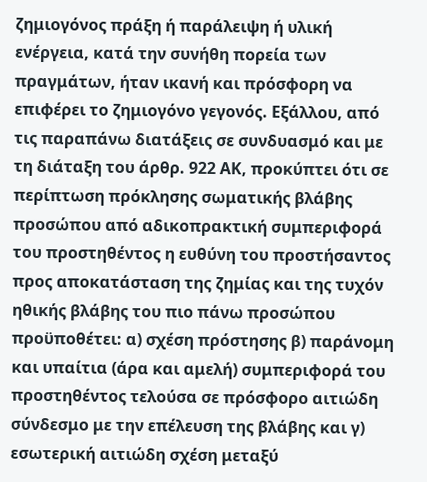ζημιογόνος πράξη ή παράλειψη ή υλική ενέργεια, κατά την συνήθη πορεία των πραγμάτων, ήταν ικανή και πρόσφορη να επιφέρει το ζημιογόνο γεγονός. Εξάλλου, από τις παραπάνω διατάξεις σε συνδυασμό και με τη διάταξη του άρθρ. 922 ΑΚ, προκύπτει ότι σε περίπτωση πρόκλησης σωματικής βλάβης προσώπου από αδικοπρακτική συμπεριφορά του προστηθέντος η ευθύνη του προστήσαντος προς αποκατάσταση της ζημίας και της τυχόν ηθικής βλάβης του πιο πάνω προσώπου προϋποθέτει: α) σχέση πρόστησης β) παράνομη και υπαίτια (άρα και αμελή) συμπεριφορά του προστηθέντος τελούσα σε πρόσφορο αιτιώδη σύνδεσμο με την επέλευση της βλάβης και γ) εσωτερική αιτιώδη σχέση μεταξύ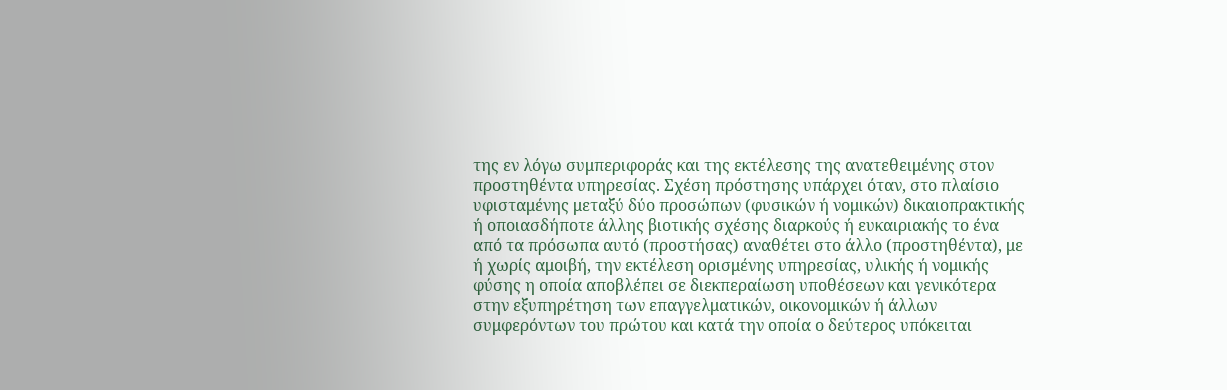της εν λόγω συμπεριφοράς και της εκτέλεσης της ανατεθειμένης στον προστηθέντα υπηρεσίας. Σχέση πρόστησης υπάρχει όταν, στο πλαίσιο υφισταμένης μεταξύ δύο προσώπων (φυσικών ή νομικών) δικαιοπρακτικής ή οποιασδήποτε άλλης βιοτικής σχέσης διαρκούς ή ευκαιριακής το ένα από τα πρόσωπα αυτό (προστήσας) αναθέτει στο άλλο (προστηθέντα), με ή χωρίς αμοιβή, την εκτέλεση ορισμένης υπηρεσίας, υλικής ή νομικής φύσης η οποία αποβλέπει σε διεκπεραίωση υποθέσεων και γενικότερα στην εξυπηρέτηση των επαγγελματικών, οικονομικών ή άλλων συμφερόντων του πρώτου και κατά την οποία ο δεύτερος υπόκειται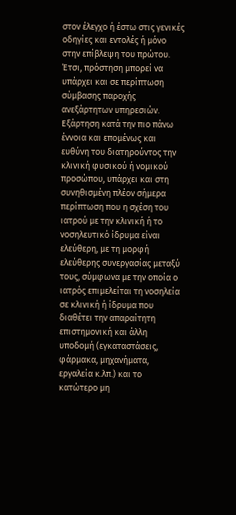στον έλεγχο ή έστω στις γενικές οδηγίες και εντολές ή μόνο στην επίβλεψη του πρώτου. Έτσι, πρόστηση μπορεί να υπάρχει και σε περίπτωση σύμβασης παροχής ανεξάρτητων υπηρεσιών. Εξάρτηση κατά την πιο πάνω έννοια και επομένως και ευθύνη του διατηρούντος την κλινική φυσικού ή νομικού προσώπου, υπάρχει και στη συνηθισμένη πλέον σήμερα περίπτωση που η σχέση του ιατρού με την κλινική ή το νοσηλευτικό ίδρυμα είναι ελεύθερη, με τη μορφή ελεύθερης συνεργασίας μεταξύ τους, σύμφωνα με την οποία ο ιατρός επιμελείται τη νοσηλεία σε κλινική ή ίδρυμα που διαθέτει την απαραίτητη επιστημονική και άλλη υποδομή (εγκαταστάσεις, φάρμακα, μηχανήματα, εργαλεία κ.λπ.) και το κατώτερο μη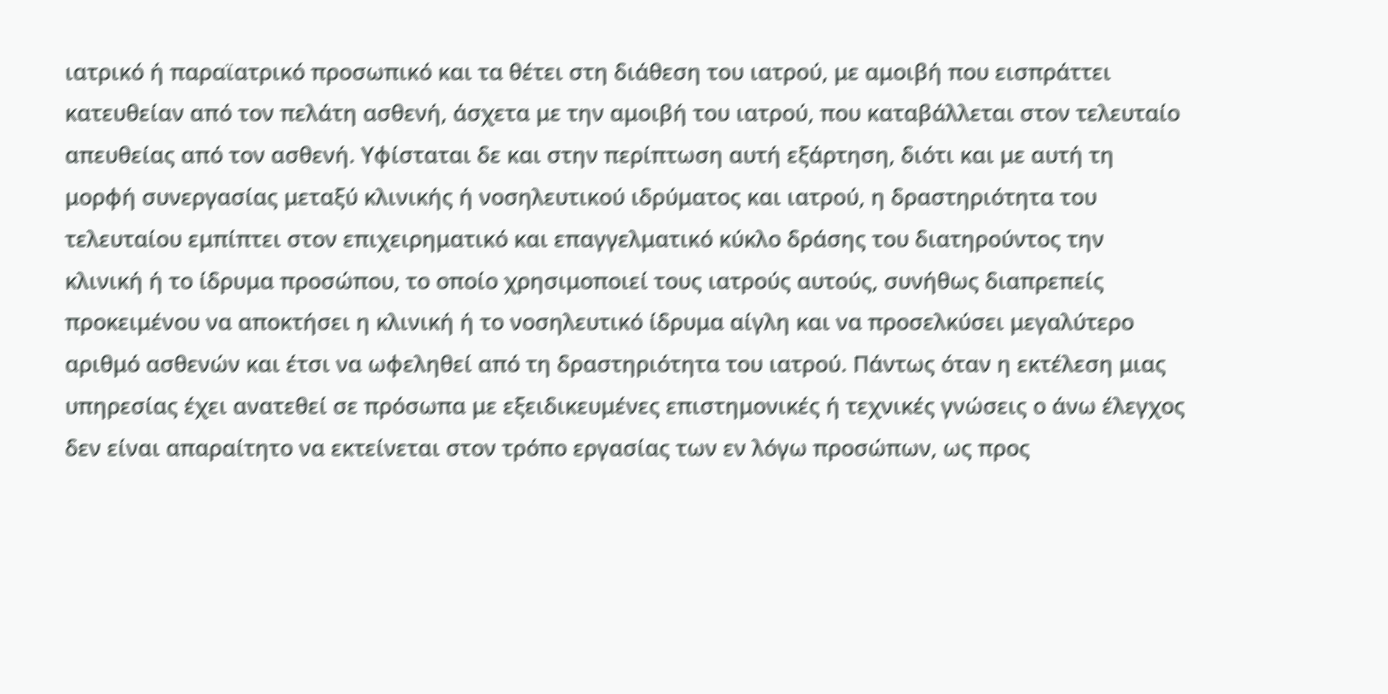ιατρικό ή παραϊατρικό προσωπικό και τα θέτει στη διάθεση του ιατρού, με αμοιβή που εισπράττει κατευθείαν από τον πελάτη ασθενή, άσχετα με την αμοιβή του ιατρού, που καταβάλλεται στον τελευταίο απευθείας από τον ασθενή. Υφίσταται δε και στην περίπτωση αυτή εξάρτηση, διότι και με αυτή τη μορφή συνεργασίας μεταξύ κλινικής ή νοσηλευτικού ιδρύματος και ιατρού, η δραστηριότητα του τελευταίου εμπίπτει στον επιχειρηματικό και επαγγελματικό κύκλο δράσης του διατηρούντος την κλινική ή το ίδρυμα προσώπου, το οποίο χρησιμοποιεί τους ιατρούς αυτούς, συνήθως διαπρεπείς προκειμένου να αποκτήσει η κλινική ή το νοσηλευτικό ίδρυμα αίγλη και να προσελκύσει μεγαλύτερο αριθμό ασθενών και έτσι να ωφεληθεί από τη δραστηριότητα του ιατρού. Πάντως όταν η εκτέλεση μιας υπηρεσίας έχει ανατεθεί σε πρόσωπα με εξειδικευμένες επιστημονικές ή τεχνικές γνώσεις ο άνω έλεγχος δεν είναι απαραίτητο να εκτείνεται στον τρόπο εργασίας των εν λόγω προσώπων, ως προς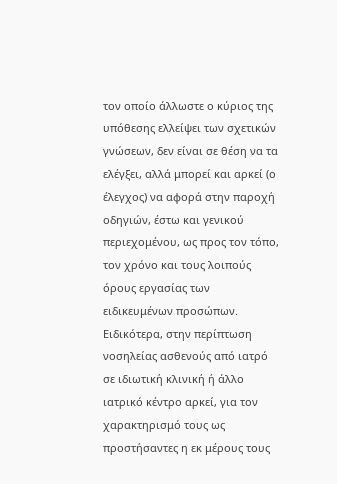τον οποίο άλλωστε ο κύριος της υπόθεσης ελλείψει των σχετικών γνώσεων, δεν είναι σε θέση να τα ελέγξει, αλλά μπορεί και αρκεί (ο έλεγχος) να αφορά στην παροχή οδηγιών, έστω και γενικού περιεχομένου, ως προς τον τόπο, τον χρόνο και τους λοιπούς όρους εργασίας των ειδικευμένων προσώπων. Ειδικότερα, στην περίπτωση νοσηλείας ασθενούς από ιατρό σε ιδιωτική κλινική ή άλλο ιατρικό κέντρο αρκεί, για τον χαρακτηρισμό τους ως προστήσαντες η εκ μέρους τους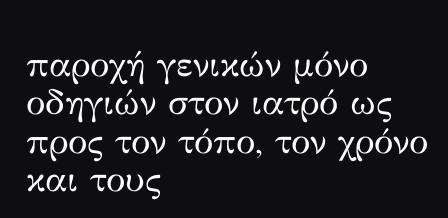παροχή γενικών μόνο οδηγιών στον ιατρό ως προς τον τόπο, τον χρόνο και τους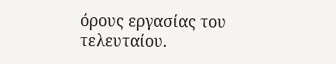όρους εργασίας του τελευταίου.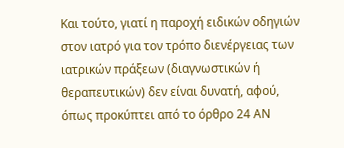Και τούτο, γιατί η παροχή ειδικών οδηγιών στον ιατρό για τον τρόπο διενέργειας των ιατρικών πράξεων (διαγνωστικών ή θεραπευτικών) δεν είναι δυνατή, αφού, όπως προκύπτει από το όρθρο 24 ΑΝ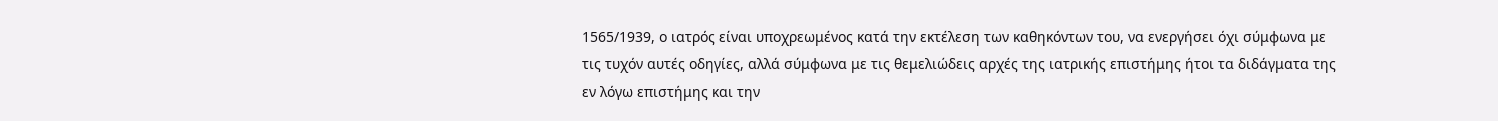1565/1939, ο ιατρός είναι υποχρεωμένος κατά την εκτέλεση των καθηκόντων του, να ενεργήσει όχι σύμφωνα με τις τυχόν αυτές οδηγίες, αλλά σύμφωνα με τις θεμελιώδεις αρχές της ιατρικής επιστήμης ήτοι τα διδάγματα της εν λόγω επιστήμης και την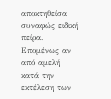αποκτηθείσα συναφώς ειδική πείρα. Επομένως αν από αμελή κατά την εκτέλεση των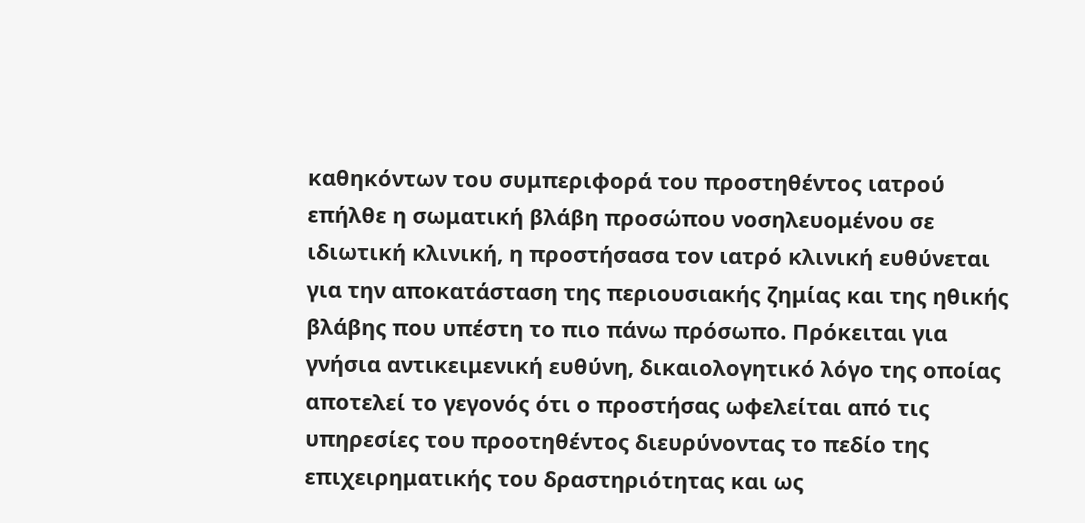καθηκόντων του συμπεριφορά του προστηθέντος ιατρού επήλθε η σωματική βλάβη προσώπου νοσηλευομένου σε ιδιωτική κλινική, η προστήσασα τον ιατρό κλινική ευθύνεται για την αποκατάσταση της περιουσιακής ζημίας και της ηθικής βλάβης που υπέστη το πιο πάνω πρόσωπο. Πρόκειται για γνήσια αντικειμενική ευθύνη, δικαιολογητικό λόγο της οποίας αποτελεί το γεγονός ότι ο προστήσας ωφελείται από τις υπηρεσίες του προοτηθέντος διευρύνοντας το πεδίο της επιχειρηματικής του δραστηριότητας και ως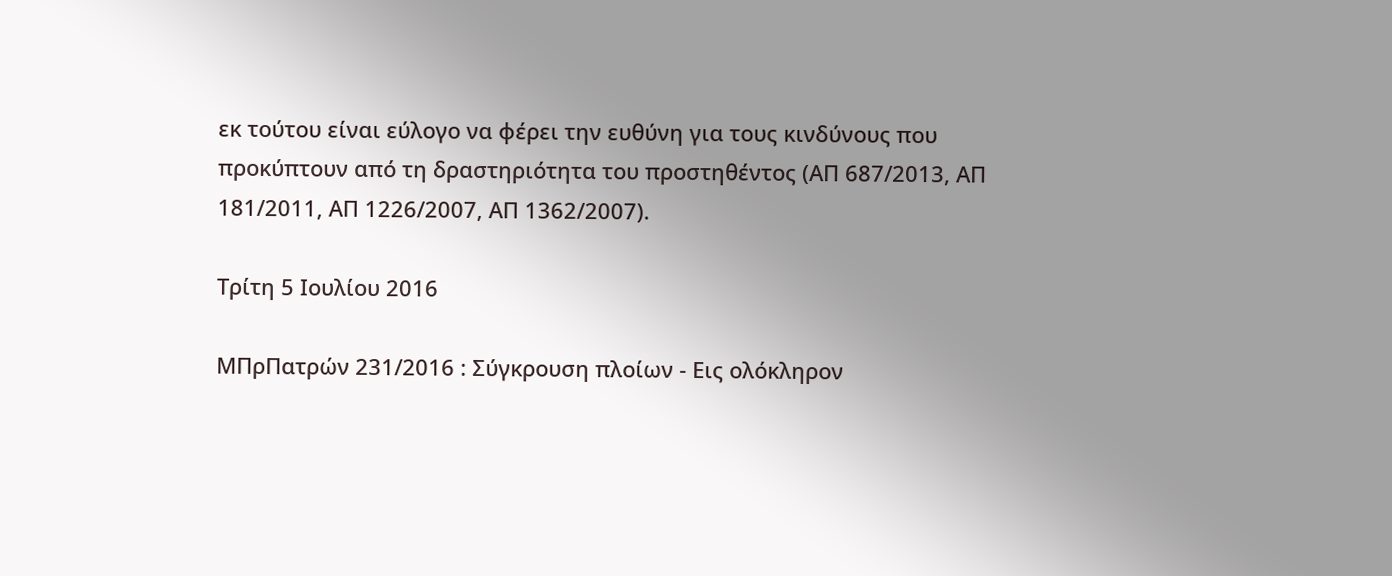εκ τούτου είναι εύλογο να φέρει την ευθύνη για τους κινδύνους που προκύπτουν από τη δραστηριότητα του προστηθέντος (ΑΠ 687/2013, ΑΠ 181/2011, ΑΠ 1226/2007, ΑΠ 1362/2007).

Τρίτη 5 Ιουλίου 2016

ΜΠρΠατρών 231/2016 : Σύγκρουση πλοίων - Εις ολόκληρον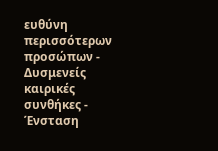ευθύνη περισσότερων προσώπων - Δυσμενείς καιρικές συνθήκες - Ένσταση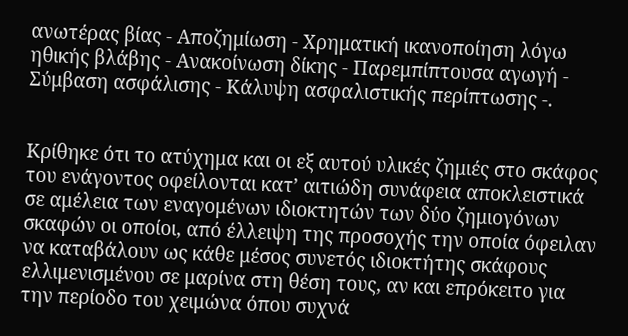ανωτέρας βίας - Αποζημίωση - Χρηματική ικανοποίηση λόγω ηθικής βλάβης - Ανακοίνωση δίκης - Παρεμπίπτουσα αγωγή - Σύμβαση ασφάλισης - Κάλυψη ασφαλιστικής περίπτωσης -.


Κρίθηκε ότι το ατύχημα και οι εξ αυτού υλικές ζημιές στο σκάφος του ενάγοντος οφείλονται κατʼ αιτιώδη συνάφεια αποκλειστικά σε αμέλεια των εναγομένων ιδιοκτητών των δύο ζημιογόνων σκαφών οι οποίοι, από έλλειψη της προσοχής την οποία όφειλαν να καταβάλουν ως κάθε μέσος συνετός ιδιοκτήτης σκάφους ελλιμενισμένου σε μαρίνα στη θέση τους, αν και επρόκειτο για την περίοδο του χειμώνα όπου συχνά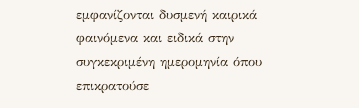εμφανίζονται δυσμενή καιρικά φαινόμενα και ειδικά στην συγκεκριμένη ημερομηνία όπου επικρατούσε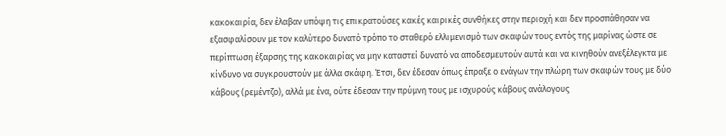κακοκαιρία, δεν έλαβαν υπόψη τις επικρατούσες κακές καιρικές συνθήκες στην περιοχή και δεν προσπάθησαν να εξασφαλίσουν με τον καλύτερο δυνατό τρόπο το σταθερό ελλιμενισμό των σκαφών τους εντός της μαρίνας ώστε σε περίπτωση έξαρσης της κακοκαιρίας να μην καταστεί δυνατό να αποδεσμευτούν αυτά και να κινηθούν ανεξέλεγκτα με κίνδυνο να συγκρουστούν με άλλα σκάφη. Έτσι, δεν έδεσαν όπως έπραξε ο ενάγων την πλώρη των σκαφών τους με δύο κάβους (ρεμέντζο), αλλά με ένα, ούτε έδεσαν την πρύμνη τους με ισχυρούς κάβους ανάλογους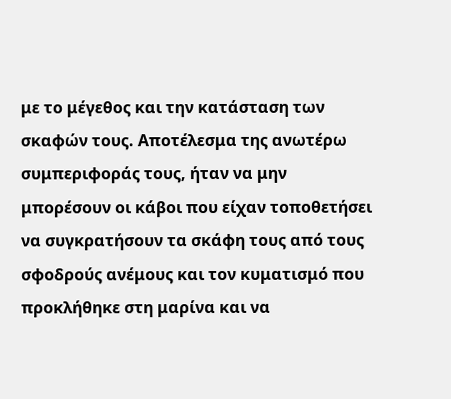με το μέγεθος και την κατάσταση των σκαφών τους. Αποτέλεσμα της ανωτέρω συμπεριφοράς τους, ήταν να μην μπορέσουν οι κάβοι που είχαν τοποθετήσει να συγκρατήσουν τα σκάφη τους από τους σφοδρούς ανέμους και τον κυματισμό που προκλήθηκε στη μαρίνα και να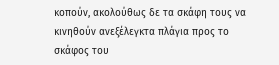κοπούν, ακολούθως δε τα σκάφη τους να κινηθούν ανεξέλεγκτα πλάγια προς το σκάφος του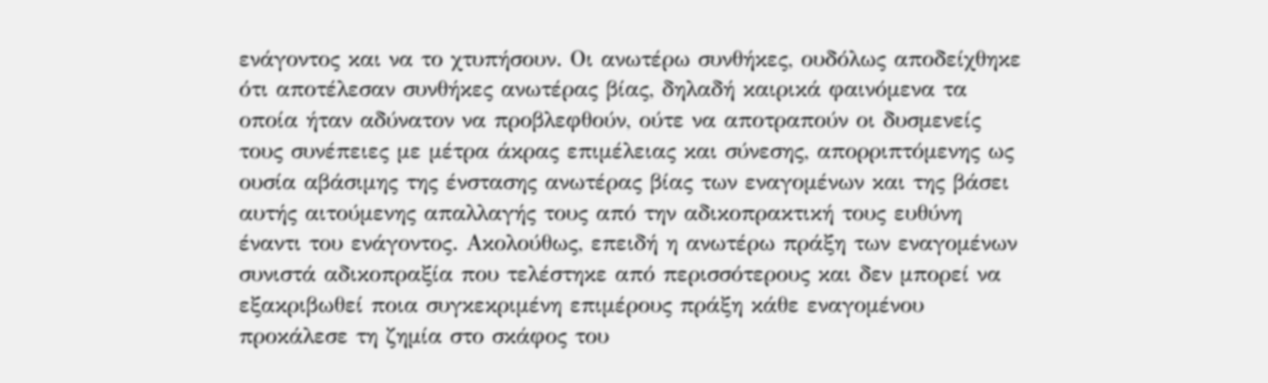ενάγοντος και να το χτυπήσουν. Οι ανωτέρω συνθήκες, ουδόλως αποδείχθηκε ότι αποτέλεσαν συνθήκες ανωτέρας βίας, δηλαδή καιρικά φαινόμενα τα οποία ήταν αδύνατον να προβλεφθούν, ούτε να αποτραπούν οι δυσμενείς τους συνέπειες με μέτρα άκρας επιμέλειας και σύνεσης, απορριπτόμενης ως ουσία αβάσιμης της ένστασης ανωτέρας βίας των εναγομένων και της βάσει αυτής αιτούμενης απαλλαγής τους από την αδικοπρακτική τους ευθύνη έναντι του ενάγοντος. Ακολούθως, επειδή η ανωτέρω πράξη των εναγομένων συνιστά αδικοπραξία που τελέστηκε από περισσότερους και δεν μπορεί να εξακριβωθεί ποια συγκεκριμένη επιμέρους πράξη κάθε εναγομένου προκάλεσε τη ζημία στο σκάφος του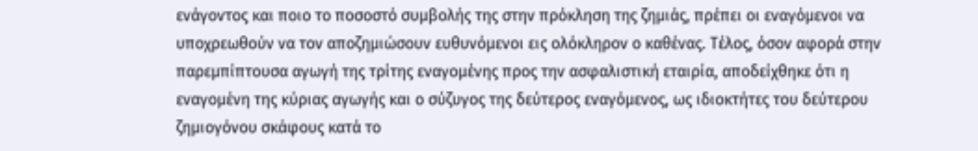ενάγοντος και ποιο το ποσοστό συμβολής της στην πρόκληση της ζημιάς, πρέπει οι εναγόμενοι να υποχρεωθούν να τον αποζημιώσουν ευθυνόμενοι εις ολόκληρον ο καθένας. Τέλος, όσον αφορά στην παρεμπίπτουσα αγωγή της τρίτης εναγομένης προς την ασφαλιστική εταιρία, αποδείχθηκε ότι η εναγομένη της κύριας αγωγής και ο σύζυγος της δεύτερος εναγόμενος, ως ιδιοκτήτες του δεύτερου ζημιογόνου σκάφους κατά το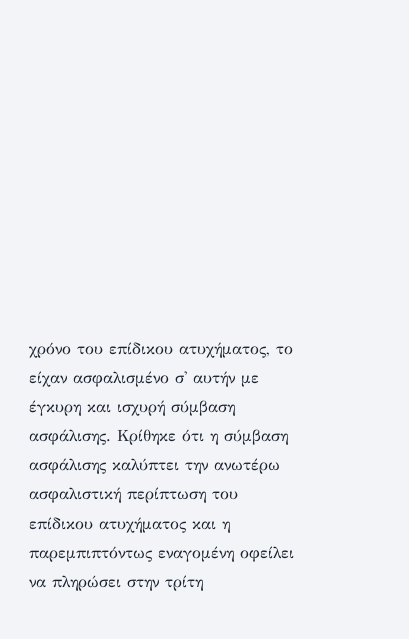χρόνο του επίδικου ατυχήματος, το είχαν ασφαλισμένο σ' αυτήν με έγκυρη και ισχυρή σύμβαση ασφάλισης. Κρίθηκε ότι η σύμβαση ασφάλισης καλύπτει την ανωτέρω ασφαλιστική περίπτωση του επίδικου ατυχήματος και η παρεμπιπτόντως εναγομένη οφείλει να πληρώσει στην τρίτη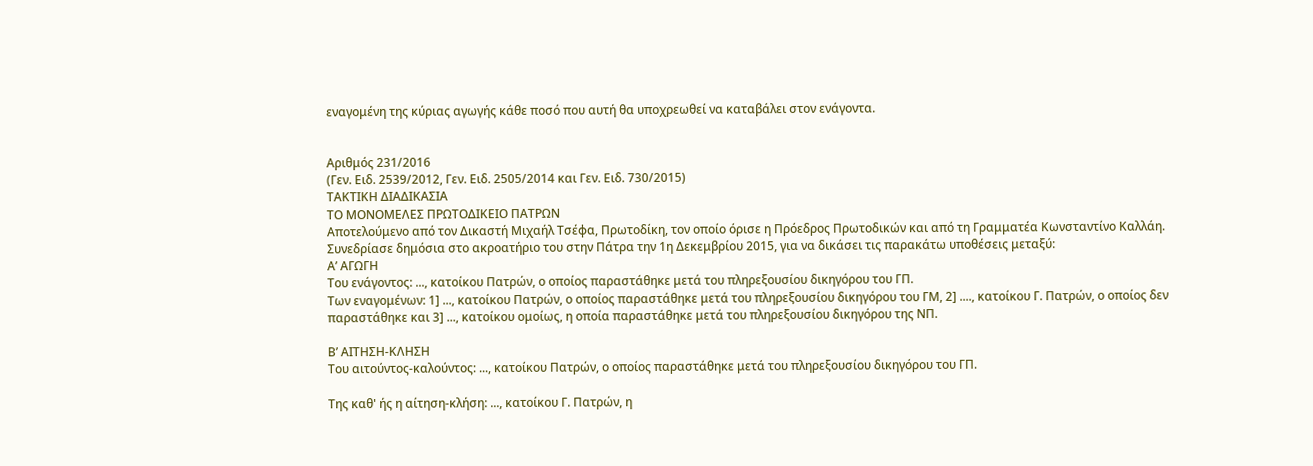εναγομένη της κύριας αγωγής κάθε ποσό που αυτή θα υποχρεωθεί να καταβάλει στον ενάγοντα.


Αριθμός 231/2016
(Γεν. Ειδ. 2539/2012, Γεν. Ειδ. 2505/2014 και Γεν. Ειδ. 730/2015)
ΤΑΚΤΙΚΗ ΔΙΑΔΙΚΑΣΙΑ
ΤΟ ΜΟΝΟΜΕΛΕΣ ΠΡΩΤΟΔΙΚΕΙΟ ΠΑΤΡΩΝ
Αποτελούμενο από τον Δικαστή Μιχαήλ Τσέφα, Πρωτοδίκη, τον οποίο όρισε η Πρόεδρος Πρωτοδικών και από τη Γραμματέα Κωνσταντίνο Καλλάη.
Συνεδρίασε δημόσια στο ακροατήριο του στην Πάτρα την 1η Δεκεμβρίου 2015, για να δικάσει τις παρακάτω υποθέσεις μεταξύ:
Αʼ ΑΓΩΓΗ
Του ενάγοντος: ..., κατοίκου Πατρών, ο οποίος παραστάθηκε μετά του πληρεξουσίου δικηγόρου του ΓΠ.
Των εναγομένων: 1] ..., κατοίκου Πατρών, ο οποίος παραστάθηκε μετά του πληρεξουσίου δικηγόρου του ΓΜ, 2] ...., κατοίκου Γ. Πατρών, ο οποίος δεν παραστάθηκε και 3] ..., κατοίκου ομοίως, η οποία παραστάθηκε μετά του πληρεξουσίου δικηγόρου της ΝΠ.

Βʼ ΑΙΤΗΣΗ-ΚΛΗΣΗ
Του αιτούντος-καλούντος: ..., κατοίκου Πατρών, ο οποίος παραστάθηκε μετά του πληρεξουσίου δικηγόρου του ΓΠ.

Της καθ' ής η αίτηση-κλήση: ..., κατοίκου Γ. Πατρών, η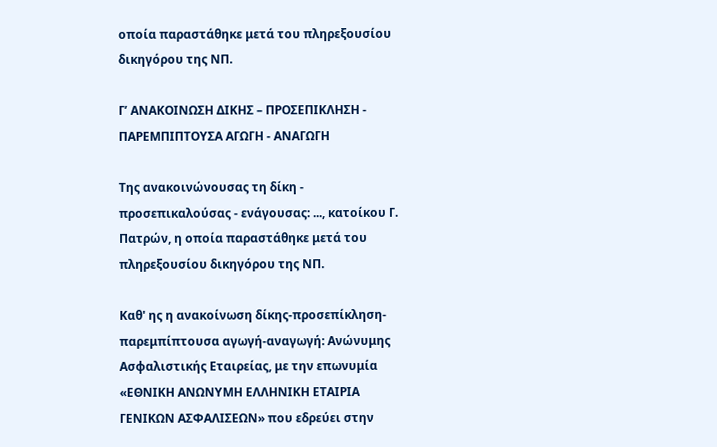οποία παραστάθηκε μετά του πληρεξουσίου δικηγόρου της ΝΠ.

Γʼ ΑΝΑΚΟΙΝΩΣΗ ΔΙΚΗΣ – ΠΡΟΣΕΠΙΚΛΗΣΗ - ΠΑΡΕΜΠΙΠΤΟΥΣΑ ΑΓΩΓΗ - ΑΝΑΓΩΓΗ

Της ανακοινώνουσας τη δίκη - προσεπικαλούσας - ενάγουσας: ..., κατοίκου Γ. Πατρών, η οποία παραστάθηκε μετά του πληρεξουσίου δικηγόρου της ΝΠ.

Καθ' ης η ανακοίνωση δίκης-προσεπίκληση-παρεμπίπτουσα αγωγή-αναγωγή: Ανώνυμης Ασφαλιστικής Εταιρείας, με την επωνυμία «ΕΘΝΙΚΗ ΑΝΩΝΥΜΗ ΕΛΛΗΝΙΚΗ ΕΤΑΙΡΙΑ ΓΕΝΙΚΩΝ ΑΣΦΑΛΙΣΕΩΝ» που εδρεύει στην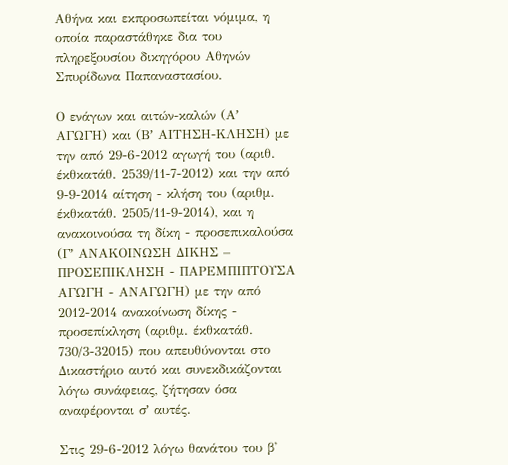Αθήνα και εκπροσωπείται νόμιμα, η οποία παραστάθηκε δια του πληρεξουσίου δικηγόρου Αθηνών Σπυρίδωνα Παπαναστασίου.

Ο ενάγων και αιτών-καλών (Αʼ ΑΓΩΓΗ) και (Βʼ ΑΙΤΗΣΗ-ΚΛΗΣΗ) με την από 29-6-2012 αγωγή του (αριθ. έκθκατάθ. 2539/11-7-2012) και την από 9-9-2014 αίτηση - κλήση του (αριθμ. έκθκατάθ. 2505/11-9-2014), και η ανακοινούσα τη δίκη - προσεπικαλούσα (Γʼ ΑΝΑΚΟΙΝΩΣΗ ΔΙΚΗΣ – ΠΡΟΣΕΠΙΚΛΗΣΗ - ΠΑΡΕΜΠΙΠΤΟΥΣΑ ΑΓΩΓΗ - ΑΝΑΓΩΓΗ) με την από 2012-2014 ανακοίνωση δίκης - προσεπίκληση (αριθμ. έκθκατάθ. 730/3-32015) που απευθύνονται στο Δικαστήριο αυτό και συνεκδικάζονται λόγω συνάφειας, ζήτησαν όσα αναφέρονται σʼ αυτές.

Στις 29-6-2012 λόγω θανάτου του β'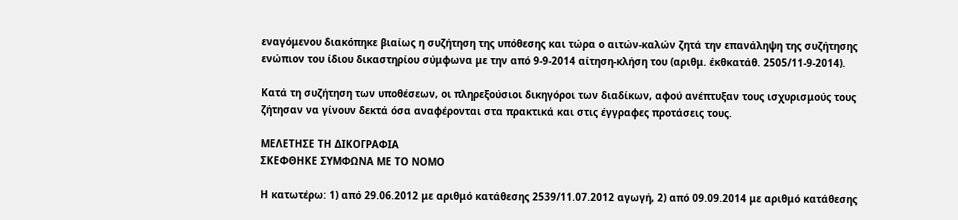εναγόμενου διακόπηκε βιαίως η συζήτηση της υπόθεσης και τώρα ο αιτών-καλών ζητά την επανάληψη της συζήτησης ενώπιον του ίδιου δικαστηρίου σύμφωνα με την από 9-9-2014 αίτηση-κλήση του (αριθμ. έκθκατάθ. 2505/11-9-2014).

Κατά τη συζήτηση των υποθέσεων, οι πληρεξούσιοι δικηγόροι των διαδίκων, αφού ανέπτυξαν τους ισχυρισμούς τους ζήτησαν να γίνουν δεκτά όσα αναφέρονται στα πρακτικά και στις έγγραφες προτάσεις τους.

ΜΕΛΕΤΗΣΕ ΤΗ ΔΙΚΟΓΡΑΦΙΑ
ΣΚΕΦΘΗΚΕ ΣΥΜΦΩΝΑ ΜΕ ΤΟ ΝΟΜΟ

Η κατωτέρω: 1) από 29.06.2012 με αριθμό κατάθεσης 2539/11.07.2012 αγωγή, 2) από 09.09.2014 με αριθμό κατάθεσης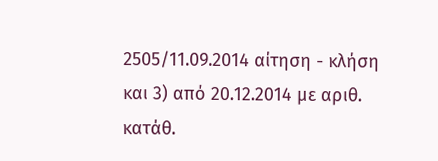2505/11.09.2014 αίτηση - κλήση και 3) από 20.12.2014 με αριθ. κατάθ.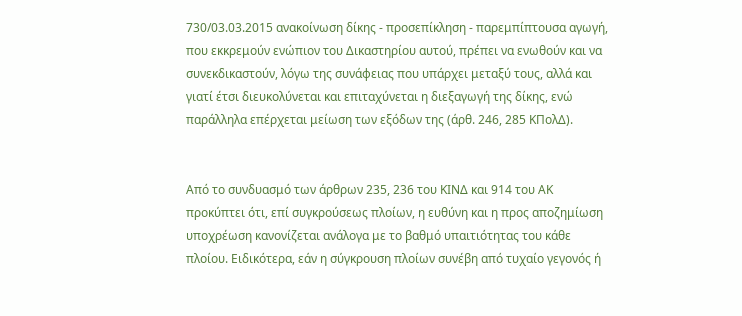730/03.03.2015 ανακοίνωση δίκης - προσεπίκληση - παρεμπίπτουσα αγωγή, που εκκρεμούν ενώπιον του Δικαστηρίου αυτού, πρέπει να ενωθούν και να συνεκδικαστούν, λόγω της συνάφειας που υπάρχει μεταξύ τους, αλλά και γιατί έτσι διευκολύνεται και επιταχύνεται η διεξαγωγή της δίκης, ενώ παράλληλα επέρχεται μείωση των εξόδων της (άρθ. 246, 285 ΚΠολΔ).


Από το συνδυασμό των άρθρων 235, 236 του ΚΙΝΔ και 914 του ΑΚ προκύπτει ότι, επί συγκρούσεως πλοίων, η ευθύνη και η προς αποζημίωση υποχρέωση κανονίζεται ανάλογα με το βαθμό υπαιτιότητας του κάθε πλοίου. Ειδικότερα, εάν η σύγκρουση πλοίων συνέβη από τυχαίο γεγονός ή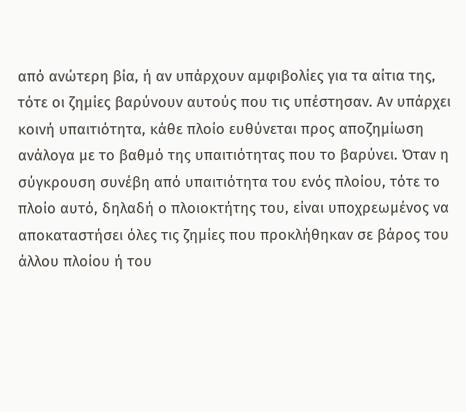από ανώτερη βία, ή αν υπάρχουν αμφιβολίες για τα αίτια της, τότε οι ζημίες βαρύνουν αυτούς που τις υπέστησαν. Αν υπάρχει κοινή υπαιτιότητα, κάθε πλοίο ευθύνεται προς αποζημίωση ανάλογα με το βαθμό της υπαιτιότητας που το βαρύνει. Όταν η σύγκρουση συνέβη από υπαιτιότητα του ενός πλοίου, τότε το πλοίο αυτό, δηλαδή ο πλοιοκτήτης του, είναι υποχρεωμένος να αποκαταστήσει όλες τις ζημίες που προκλήθηκαν σε βάρος του άλλου πλοίου ή του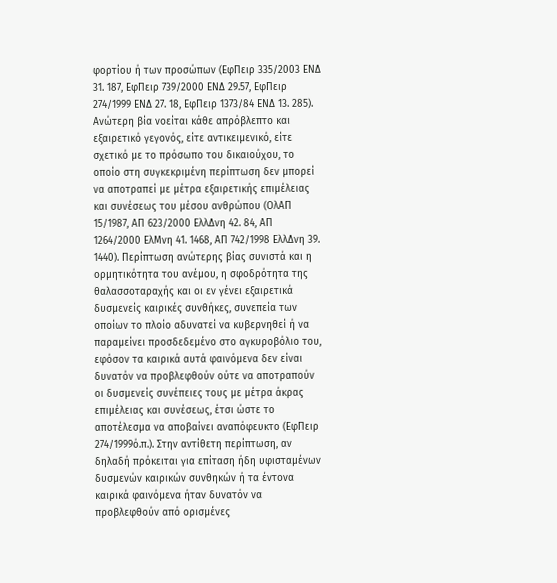φορτίου ή των προσώπων (ΕφΠειρ 335/2003 ΕΝΔ 31. 187, ΕφΠειρ 739/2000 ΕΝΔ 29.57, ΕφΠειρ 274/1999 ΕΝΔ 27. 18, ΕφΠειρ 1373/84 ΕΝΔ 13. 285). Ανώτερη βία νοείται κάθε απρόβλεπτο και εξαιρετικό γεγονός, είτε αντικειμενικό, είτε σχετικό με το πρόσωπο του δικαιούχου, το οποίο στη συγκεκριμένη περίπτωση δεν μπορεί να αποτραπεί με μέτρα εξαιρετικής επιμέλειας και συνέσεως του μέσου ανθρώπου (ΟλΑΠ 15/1987, ΑΠ 623/2000 ΕλλΔνη 42. 84, ΑΠ 1264/2000 ΕλΜνη 41. 1468, ΑΠ 742/1998 ΕλλΔνη 39. 1440). Περίπτωση ανώτερης βίας συνιστά και η ορμητικότητα του ανέμου, η σφοδρότητα της θαλασσοταραχής και οι εν γένει εξαιρετικά δυσμενείς καιρικές συνθήκες, συνεπεία των οποίων το πλοίο αδυνατεί να κυβερνηθεί ή να παραμείνει προσδεδεμένο στο αγκυροβόλιο του, εφόσον τα καιρικά αυτά φαινόμενα δεν είναι δυνατόν να προβλεφθούν ούτε να αποτραπούν οι δυσμενείς συνέπειες τους με μέτρα άκρας επιμέλειας και συνέσεως, έτσι ώστε το αποτέλεσμα να αποβαίνει αναπόφευκτο (ΕφΠειρ 274/1999ό.π.). Στην αντίθετη περίπτωση, αν δηλαδή πρόκειται για επίταση ήδη υφισταμένων δυσμενών καιρικών συνθηκών ή τα έντονα καιρικά φαινόμενα ήταν δυνατόν να προβλεφθούν από ορισμένες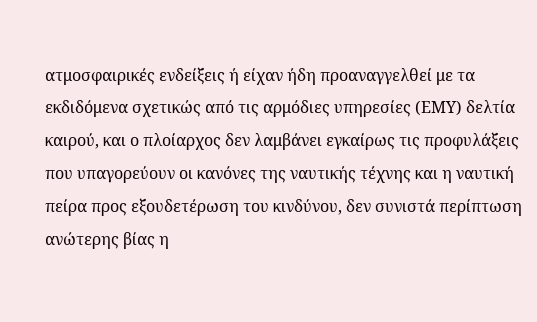ατμοσφαιρικές ενδείξεις ή είχαν ήδη προαναγγελθεί με τα εκδιδόμενα σχετικώς από τις αρμόδιες υπηρεσίες (ΕΜΥ) δελτία καιρού, και ο πλοίαρχος δεν λαμβάνει εγκαίρως τις προφυλάξεις που υπαγορεύουν οι κανόνες της ναυτικής τέχνης και η ναυτική πείρα προς εξουδετέρωση του κινδύνου, δεν συνιστά περίπτωση ανώτερης βίας η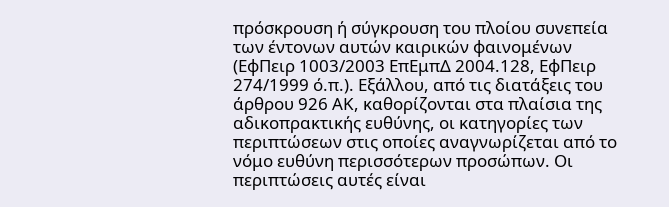πρόσκρουση ή σύγκρουση του πλοίου συνεπεία των έντονων αυτών καιρικών φαινομένων (ΕφΠειρ 1003/2003 ΕπΕμπΔ 2004.128, ΕφΠειρ 274/1999 ό.π.). Εξάλλου, από τις διατάξεις του άρθρου 926 ΑΚ, καθορίζονται στα πλαίσια της αδικοπρακτικής ευθύνης, οι κατηγορίες των περιπτώσεων στις οποίες αναγνωρίζεται από το νόμο ευθύνη περισσότερων προσώπων. Οι περιπτώσεις αυτές είναι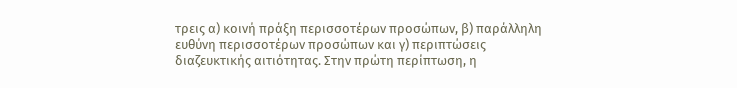τρεις α) κοινή πράξη περισσοτέρων προσώπων, β) παράλληλη ευθύνη περισσοτέρων προσώπων και γ) περιπτώσεις διαζευκτικής αιτιότητας. Στην πρώτη περίπτωση, η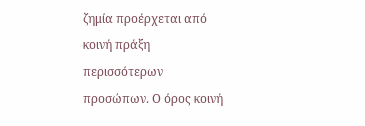ζημία προέρχεται από κοινή πράξη περισσότερων προσώπων. Ο όρος κοινή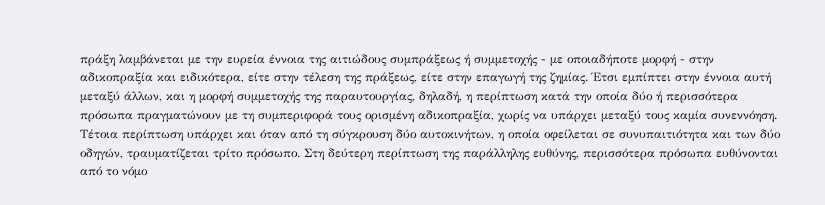πράξη λαμβάνεται με την ευρεία έννοια της αιτιώδους συμπράξεως ή συμμετοχής - με οποιαδήποτε μορφή - στην αδικοπραξία και ειδικότερα, είτε στην τέλεση της πράξεως, είτε στην επαγωγή της ζημίας. Έτσι εμπίπτει στην έννοια αυτή μεταξύ άλλων, και η μορφή συμμετοχής της παραυτουργίας, δηλαδή, η περίπτωση κατά την οποία δύο ή περισσότερα πρόσωπα πραγματώνουν με τη συμπεριφορά τους ορισμένη αδικοπραξία, χωρίς να υπάρχει μεταξύ τους καμία συνεννόηση. Τέτοια περίπτωση υπάρχει και όταν από τη σύγκρουση δύο αυτοκινήτων, η οποία οφείλεται σε συνυπαιτιότητα και των δύο οδηγών, τραυματίζεται τρίτο πρόσωπο. Στη δεύτερη περίπτωση της παράλληλης ευθύνης, περισσότερα πρόσωπα ευθύνονται από το νόμο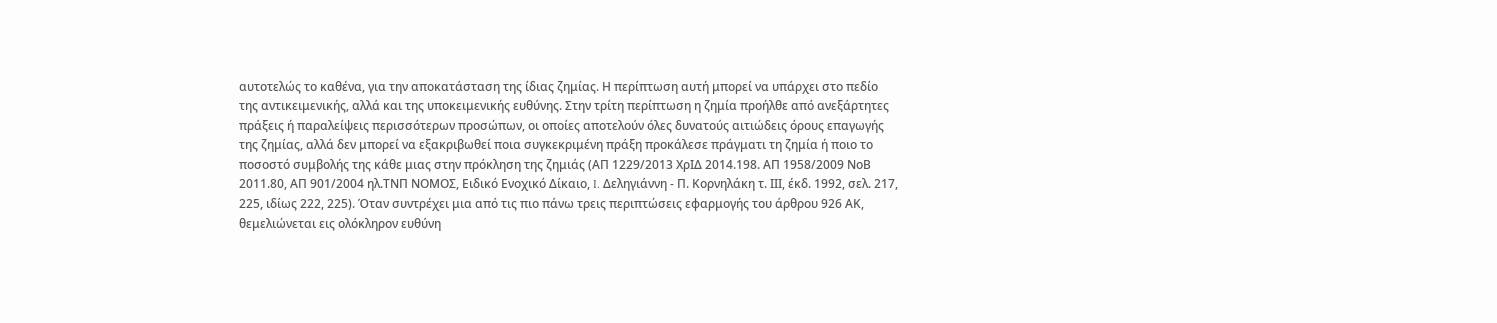αυτοτελώς το καθένα, για την αποκατάσταση της ίδιας ζημίας. Η περίπτωση αυτή μπορεί να υπάρχει στο πεδίο της αντικειμενικής, αλλά και της υποκειμενικής ευθύνης. Στην τρίτη περίπτωση η ζημία προήλθε από ανεξάρτητες πράξεις ή παραλείψεις περισσότερων προσώπων, οι οποίες αποτελούν όλες δυνατούς αιτιώδεις όρους επαγωγής της ζημίας, αλλά δεν μπορεί να εξακριβωθεί ποια συγκεκριμένη πράξη προκάλεσε πράγματι τη ζημία ή ποιο το ποσοστό συμβολής της κάθε μιας στην πρόκληση της ζημιάς (ΑΠ 1229/2013 ΧρΙΔ 2014.198. ΑΠ 1958/2009 ΝοΒ 2011.80, ΑΠ 901/2004 ηλ.ΤΝΠ ΝΟΜΟΣ, Ειδικό Ενοχικό Δίκαιο, I. Δεληγιάννη - Π. Κορνηλάκη τ. IΙΙ, έκδ. 1992, σελ. 217, 225, ιδίως 222, 225). Όταν συντρέχει μια από τις πιο πάνω τρεις περιπτώσεις εφαρμογής του άρθρου 926 ΑΚ, θεμελιώνεται εις ολόκληρον ευθύνη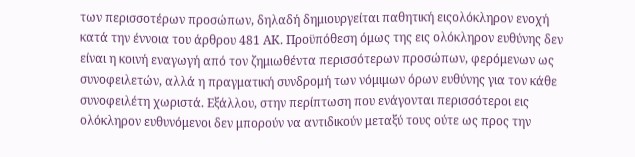των περισσοτέρων προσώπων, δηλαδή δημιουργείται παθητική ειςολόκληρον ενοχή κατά την έννοια του άρθρου 481 ΑΚ. Προϋπόθεση όμως της εις ολόκληρον ευθύνης δεν είναι η κοινή εναγωγή από τον ζημιωθέντα περισσότερων προσώπων, φερόμενων ως συνοφειλετών, αλλά η πραγματική συνδρομή των νόμιμων όρων ευθύνης για τον κάθε συνοφειλέτη χωριστά. Εξάλλου, στην περίπτωση που ενάγονται περισσότεροι εις ολόκληρον ευθυνόμενοι δεν μπορούν να αντιδικούν μεταξύ τους ούτε ως προς την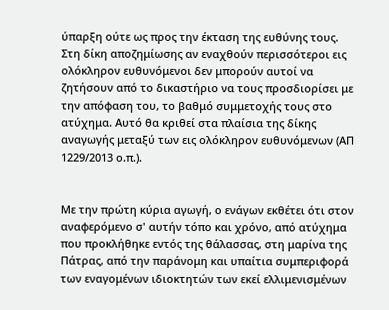ύπαρξη ούτε ως προς την έκταση της ευθύνης τους. Στη δίκη αποζημίωσης αν εναχθούν περισσότεροι εις ολόκληρον ευθυνόμενοι δεν μπορούν αυτοί να ζητήσουν από το δικαστήριο να τους προσδιορίσει με την απόφαση του, το βαθμό συμμετοχής τους στο ατύχημα. Αυτό θα κριθεί στα πλαίσια της δίκης αναγωγής μεταξύ των εις ολόκληρον ευθυνόμενων (ΑΠ 1229/2013 ο.π.).


Με την πρώτη κύρια αγωγή, ο ενάγων εκθέτει ότι στον αναφερόμενο σ' αυτήν τόπο και χρόνο, από ατύχημα που προκλήθηκε εντός της θάλασσας, στη μαρίνα της Πάτρας, από την παράνομη και υπαίτια συμπεριφορά των εναγομένων ιδιοκτητών των εκεί ελλιμενισμένων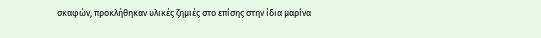σκαφών, προκλήθηκαν υλικές ζημιές στο επίσης στην ίδια μαρίνα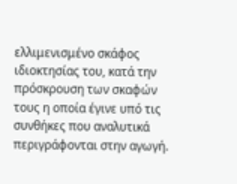ελλιμενισμένο σκάφος ιδιοκτησίας του, κατά την πρόσκρουση των σκαφών τους η οποία έγινε υπό τις συνθήκες που αναλυτικά περιγράφονται στην αγωγή.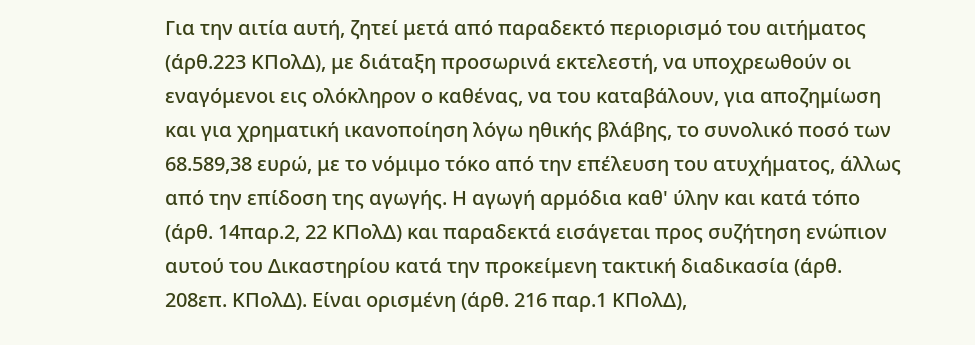Για την αιτία αυτή, ζητεί μετά από παραδεκτό περιορισμό του αιτήματος (άρθ.223 ΚΠολΔ), με διάταξη προσωρινά εκτελεστή, να υποχρεωθούν οι εναγόμενοι εις ολόκληρον ο καθένας, να του καταβάλουν, για αποζημίωση και για χρηματική ικανοποίηση λόγω ηθικής βλάβης, το συνολικό ποσό των 68.589,38 ευρώ, με το νόμιμο τόκο από την επέλευση του ατυχήματος, άλλως από την επίδοση της αγωγής. Η αγωγή αρμόδια καθ' ύλην και κατά τόπο (άρθ. 14παρ.2, 22 ΚΠολΔ) και παραδεκτά εισάγεται προς συζήτηση ενώπιον αυτού του Δικαστηρίου κατά την προκείμενη τακτική διαδικασία (άρθ. 208επ. ΚΠολΔ). Είναι ορισμένη (άρθ. 216 παρ.1 ΚΠολΔ),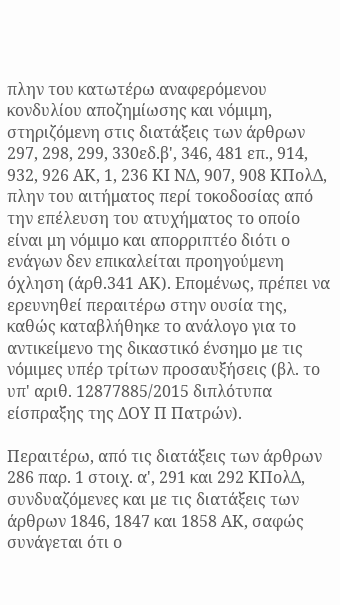πλην του κατωτέρω αναφερόμενου κονδυλίου αποζημίωσης και νόμιμη, στηριζόμενη στις διατάξεις των άρθρων 297, 298, 299, 330εδ.β', 346, 481 επ., 914, 932, 926 ΑΚ, 1, 236 ΚΙ ΝΔ, 907, 908 ΚΠολΔ, πλην του αιτήματος περί τοκοδοσίας από την επέλευση του ατυχήματος το οποίο είναι μη νόμιμο και απορριπτέο διότι ο ενάγων δεν επικαλείται προηγούμενη όχληση (άρθ.341 ΑΚ). Επομένως, πρέπει να ερευνηθεί περαιτέρω στην ουσία της, καθώς καταβλήθηκε το ανάλογο για το αντικείμενο της δικαστικό ένσημο με τις νόμιμες υπέρ τρίτων προσαυξήσεις (βλ. το υπ' αριθ. 12877885/2015 διπλότυπα είσπραξης της ΔΟΥ Π Πατρών).

Περαιτέρω, από τις διατάξεις των άρθρων 286 παρ. 1 στοιχ. α', 291 και 292 ΚΠολΔ, συνδυαζόμενες και με τις διατάξεις των άρθρων 1846, 1847 και 1858 ΑΚ, σαφώς συνάγεται ότι ο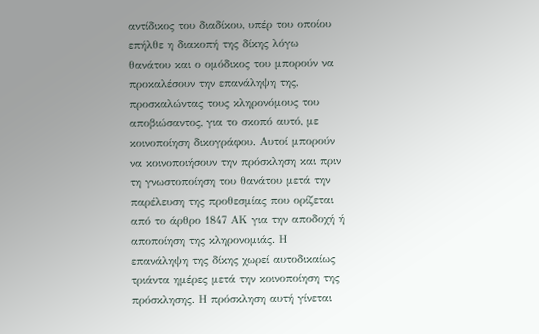αντίδικος του διαδίκου, υπέρ του οποίου επήλθε η διακοπή της δίκης λόγω θανάτου και ο ομόδικος του μπορούν να προκαλέσουν την επανάληψη της, προσκαλώντας τους κληρονόμους του αποβιώσαντος, για το σκοπό αυτό, με κοινοποίηση δικογράφου. Αυτοί μπορούν να κοινοποιήσουν την πρόσκληση και πριν τη γνωστοποίηση του θανάτου μετά την παρέλευση της προθεσμίας που ορίζεται από το άρθρο 1847 ΑΚ για την αποδοχή ή αποποίηση της κληρονομιάς. Η επανάληψη της δίκης χωρεί αυτοδικαίως τριάντα ημέρες μετά την κοινοποίηση της πρόσκλησης. Η πρόσκληση αυτή γίνεται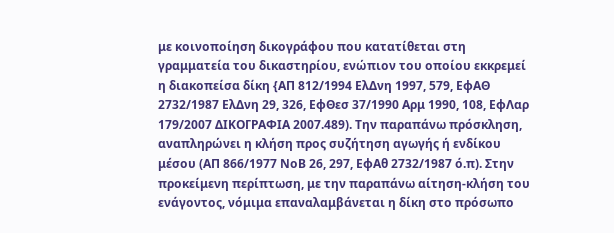με κοινοποίηση δικογράφου που κατατίθεται στη γραμματεία του δικαστηρίου, ενώπιον του οποίου εκκρεμεί η διακοπείσα δίκη {ΑΠ 812/1994 ΕλΔνη 1997, 579, ΕφΑΘ 2732/1987 ΕλΔνη 29, 326, ΕφΘεσ 37/1990 Αρμ 1990, 108, ΕφΛαρ 179/2007 ΔΙΚΟΓΡΑΦΙΑ 2007.489). Την παραπάνω πρόσκληση, αναπληρώνει η κλήση προς συζήτηση αγωγής ή ενδίκου μέσου (ΑΠ 866/1977 ΝοΒ 26, 297, ΕφΑθ 2732/1987 ό.π). Στην προκείμενη περίπτωση, με την παραπάνω αίτηση-κλήση του ενάγοντος, νόμιμα επαναλαμβάνεται η δίκη στο πρόσωπο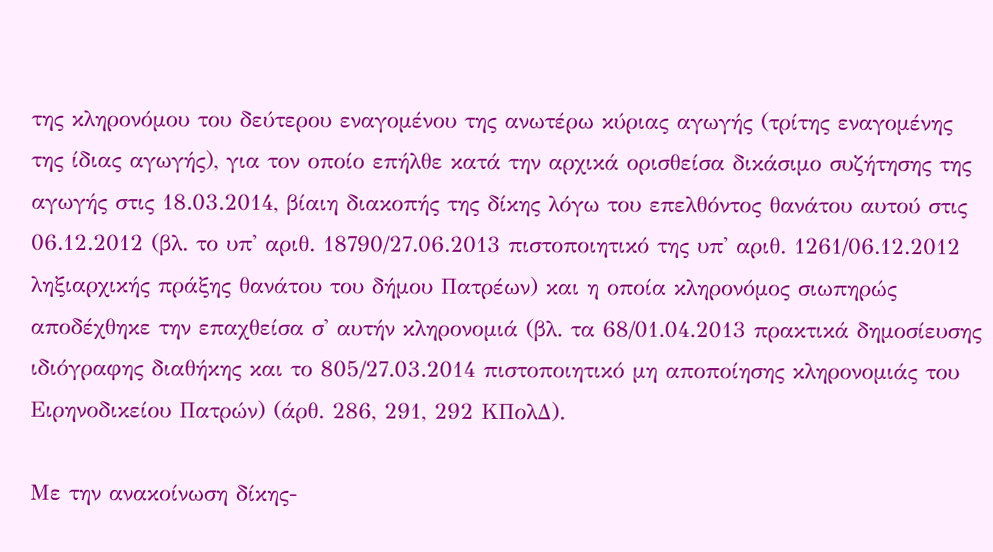της κληρονόμου του δεύτερου εναγομένου της ανωτέρω κύριας αγωγής (τρίτης εναγομένης της ίδιας αγωγής), για τον οποίο επήλθε κατά την αρχικά ορισθείσα δικάσιμο συζήτησης της αγωγής στις 18.03.2014, βίαιη διακοπής της δίκης λόγω του επελθόντος θανάτου αυτού στις 06.12.2012 (βλ. το υπ' αριθ. 18790/27.06.2013 πιστοποιητικό της υπ' αριθ. 1261/06.12.2012 ληξιαρχικής πράξης θανάτου του δήμου Πατρέων) και η οποία κληρονόμος σιωπηρώς αποδέχθηκε την επαχθείσα σ' αυτήν κληρονομιά (βλ. τα 68/01.04.2013 πρακτικά δημοσίευσης ιδιόγραφης διαθήκης και το 805/27.03.2014 πιστοποιητικό μη αποποίησης κληρονομιάς του Ειρηνοδικείου Πατρών) (άρθ. 286, 291, 292 ΚΠολΔ).

Με την ανακοίνωση δίκης-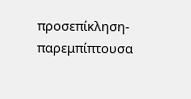προσεπίκληση-παρεμπίπτουσα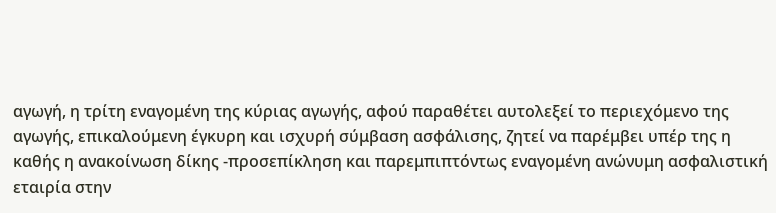αγωγή, η τρίτη εναγομένη της κύριας αγωγής, αφού παραθέτει αυτολεξεί το περιεχόμενο της αγωγής, επικαλούμενη έγκυρη και ισχυρή σύμβαση ασφάλισης, ζητεί να παρέμβει υπέρ της η καθής η ανακοίνωση δίκης -προσεπίκληση και παρεμπιπτόντως εναγομένη ανώνυμη ασφαλιστική εταιρία στην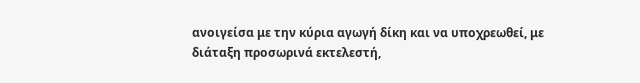ανοιγείσα με την κύρια αγωγή δίκη και να υποχρεωθεί, με διάταξη προσωρινά εκτελεστή,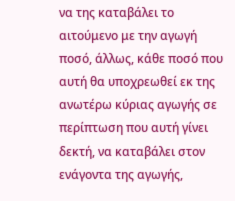να της καταβάλει το αιτούμενο με την αγωγή ποσό, άλλως, κάθε ποσό που αυτή θα υποχρεωθεί εκ της ανωτέρω κύριας αγωγής σε περίπτωση που αυτή γίνει δεκτή, να καταβάλει στον ενάγοντα της αγωγής,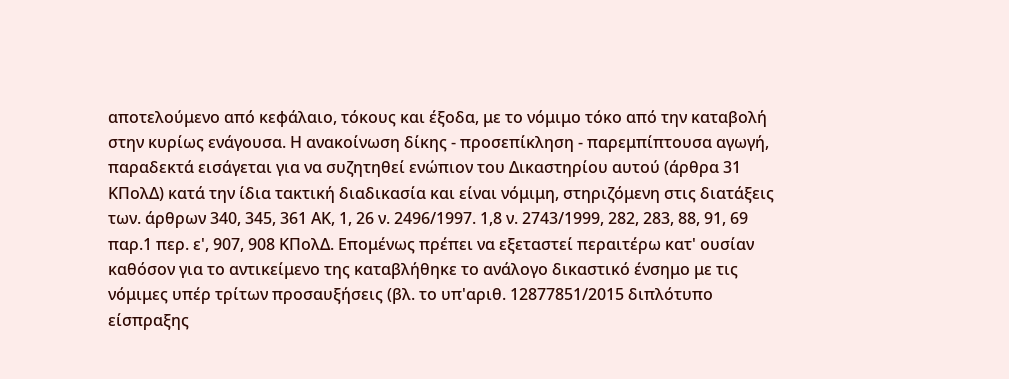αποτελούμενο από κεφάλαιο, τόκους και έξοδα, με το νόμιμο τόκο από την καταβολή στην κυρίως ενάγουσα. Η ανακοίνωση δίκης - προσεπίκληση - παρεμπίπτουσα αγωγή, παραδεκτά εισάγεται για να συζητηθεί ενώπιον του Δικαστηρίου αυτού (άρθρα 31 ΚΠολΔ) κατά την ίδια τακτική διαδικασία και είναι νόμιμη, στηριζόμενη στις διατάξεις των. άρθρων 340, 345, 361 ΑΚ, 1, 26 ν. 2496/1997. 1,8 ν. 2743/1999, 282, 283, 88, 91, 69 παρ.1 περ. ε', 907, 908 ΚΠολΔ. Επομένως πρέπει να εξεταστεί περαιτέρω κατ' ουσίαν καθόσον για το αντικείμενο της καταβλήθηκε το ανάλογο δικαστικό ένσημο με τις νόμιμες υπέρ τρίτων προσαυξήσεις (βλ. το υπ'αριθ. 12877851/2015 διπλότυπο είσπραξης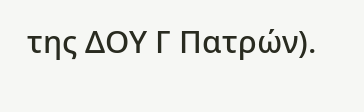της ΔΟΥ Γ Πατρών).